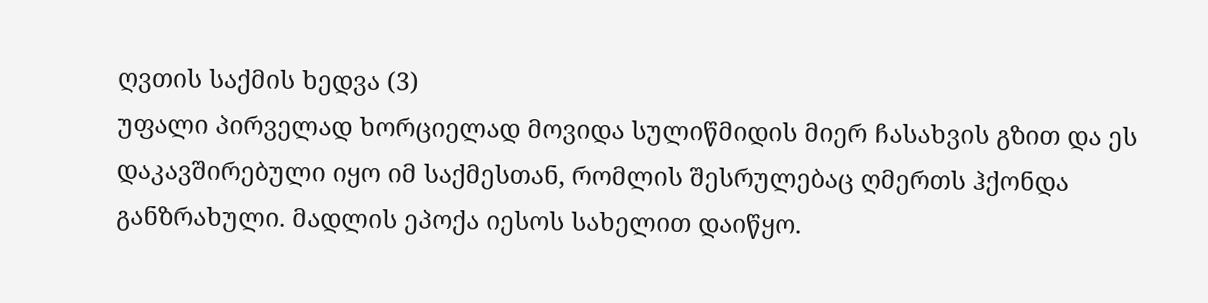ღვთის საქმის ხედვა (3)
უფალი პირველად ხორციელად მოვიდა სულიწმიდის მიერ ჩასახვის გზით და ეს დაკავშირებული იყო იმ საქმესთან, რომლის შესრულებაც ღმერთს ჰქონდა განზრახული. მადლის ეპოქა იესოს სახელით დაიწყო.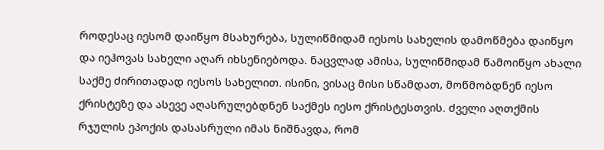როდესაც იესომ დაიწყო მსახურება, სულიწმიდამ იესოს სახელის დამოწმება დაიწყო და იეჰოვას სახელი აღარ იხსენიებოდა. ნაცვლად ამისა, სულიწმიდამ წამოიწყო ახალი საქმე ძირითადად იესოს სახელით. ისინი, ვისაც მისი სწამდათ, მოწმობდნენ იესო ქრისტეზე და ასევე აღასრულებდნენ საქმეს იესო ქრისტესთვის. ძველი აღთქმის რჯულის ეპოქის დასასრული იმას ნიშნავდა, რომ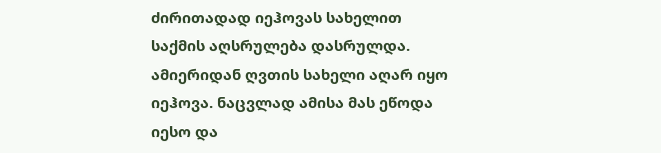ძირითადად იეჰოვას სახელით საქმის აღსრულება დასრულდა. ამიერიდან ღვთის სახელი აღარ იყო იეჰოვა. ნაცვლად ამისა მას ეწოდა იესო და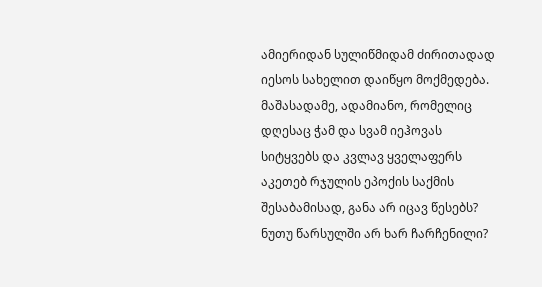ამიერიდან სულიწმიდამ ძირითადად იესოს სახელით დაიწყო მოქმედება. მაშასადამე, ადამიანო, რომელიც დღესაც ჭამ და სვამ იეჰოვას სიტყვებს და კვლავ ყველაფერს აკეთებ რჯულის ეპოქის საქმის შესაბამისად, განა არ იცავ წესებს? ნუთუ წარსულში არ ხარ ჩარჩენილი?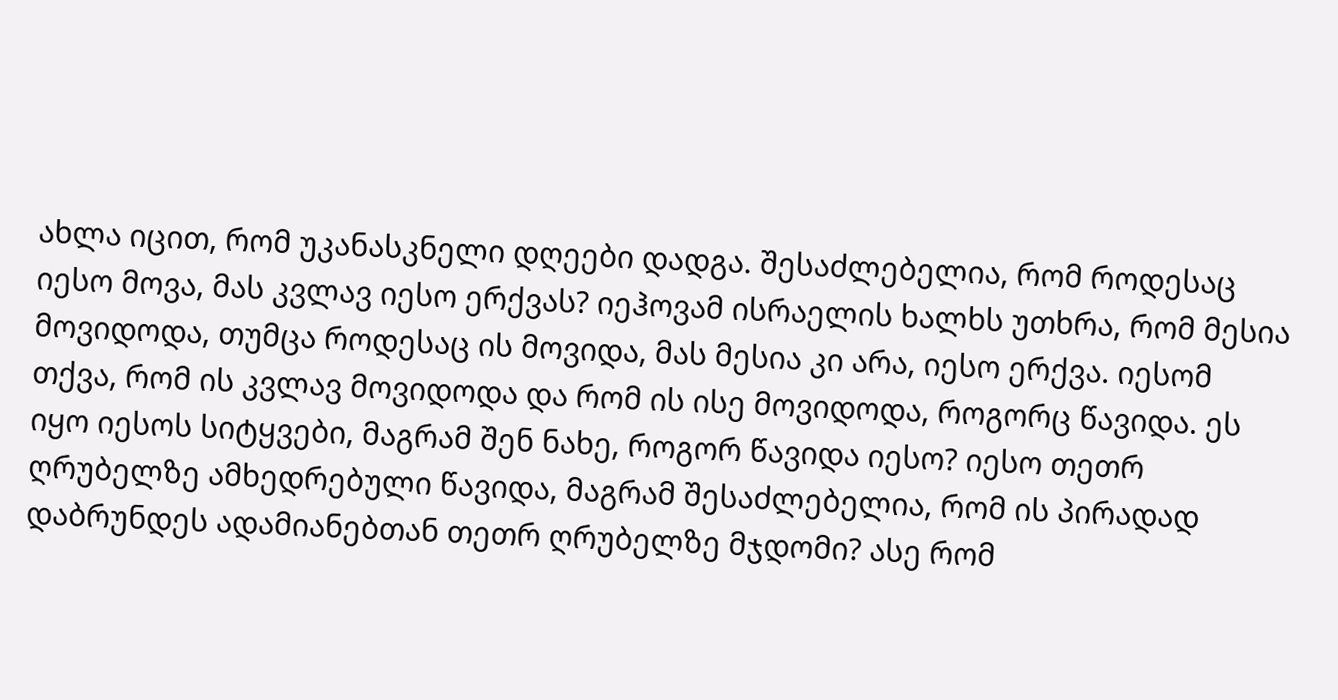ახლა იცით, რომ უკანასკნელი დღეები დადგა. შესაძლებელია, რომ როდესაც იესო მოვა, მას კვლავ იესო ერქვას? იეჰოვამ ისრაელის ხალხს უთხრა, რომ მესია მოვიდოდა, თუმცა როდესაც ის მოვიდა, მას მესია კი არა, იესო ერქვა. იესომ თქვა, რომ ის კვლავ მოვიდოდა და რომ ის ისე მოვიდოდა, როგორც წავიდა. ეს იყო იესოს სიტყვები, მაგრამ შენ ნახე, როგორ წავიდა იესო? იესო თეთრ ღრუბელზე ამხედრებული წავიდა, მაგრამ შესაძლებელია, რომ ის პირადად დაბრუნდეს ადამიანებთან თეთრ ღრუბელზე მჯდომი? ასე რომ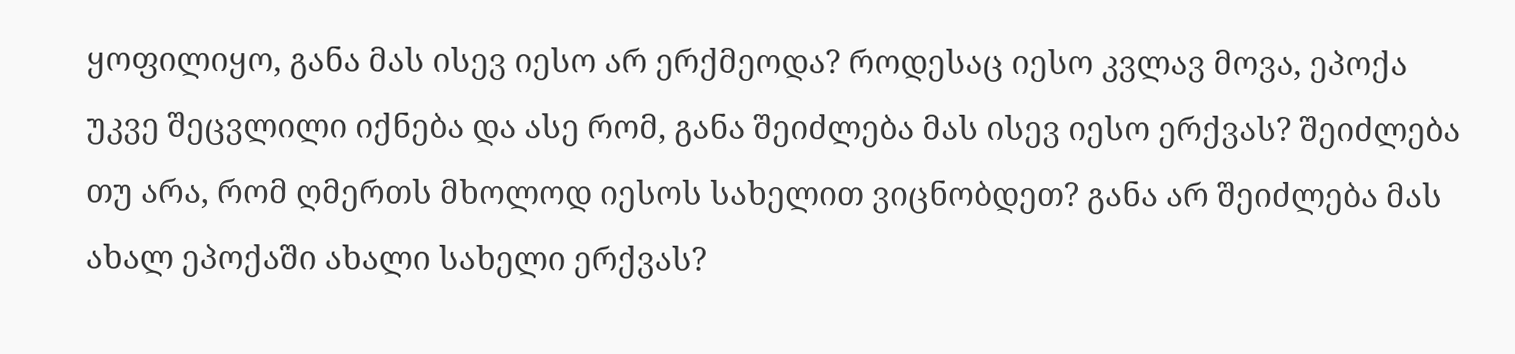ყოფილიყო, განა მას ისევ იესო არ ერქმეოდა? როდესაც იესო კვლავ მოვა, ეპოქა უკვე შეცვლილი იქნება და ასე რომ, განა შეიძლება მას ისევ იესო ერქვას? შეიძლება თუ არა, რომ ღმერთს მხოლოდ იესოს სახელით ვიცნობდეთ? განა არ შეიძლება მას ახალ ეპოქაში ახალი სახელი ერქვას?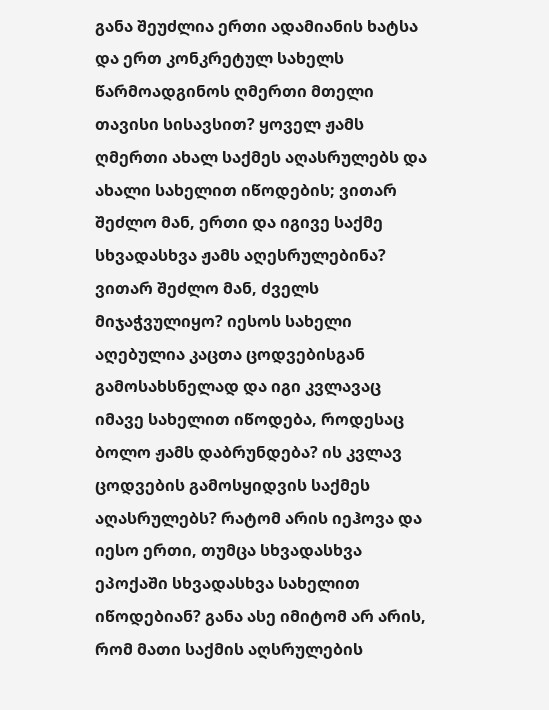განა შეუძლია ერთი ადამიანის ხატსა და ერთ კონკრეტულ სახელს წარმოადგინოს ღმერთი მთელი თავისი სისავსით? ყოველ ჟამს ღმერთი ახალ საქმეს აღასრულებს და ახალი სახელით იწოდების; ვითარ შეძლო მან, ერთი და იგივე საქმე სხვადასხვა ჟამს აღესრულებინა? ვითარ შეძლო მან, ძველს მიჯაჭვულიყო? იესოს სახელი აღებულია კაცთა ცოდვებისგან გამოსახსნელად და იგი კვლავაც იმავე სახელით იწოდება, როდესაც ბოლო ჟამს დაბრუნდება? ის კვლავ ცოდვების გამოსყიდვის საქმეს აღასრულებს? რატომ არის იეჰოვა და იესო ერთი, თუმცა სხვადასხვა ეპოქაში სხვადასხვა სახელით იწოდებიან? განა ასე იმიტომ არ არის, რომ მათი საქმის აღსრულების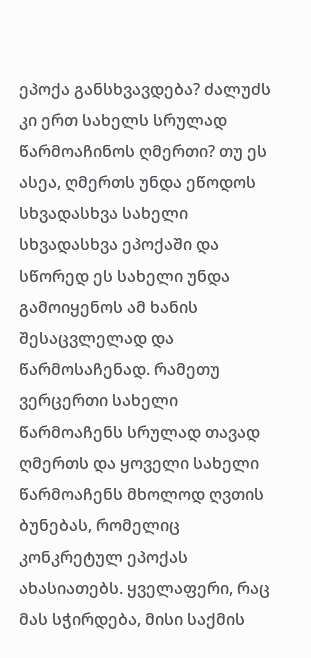ეპოქა განსხვავდება? ძალუძს კი ერთ სახელს სრულად წარმოაჩინოს ღმერთი? თუ ეს ასეა, ღმერთს უნდა ეწოდოს სხვადასხვა სახელი სხვადასხვა ეპოქაში და სწორედ ეს სახელი უნდა გამოიყენოს ამ ხანის შესაცვლელად და წარმოსაჩენად. რამეთუ ვერცერთი სახელი წარმოაჩენს სრულად თავად ღმერთს და ყოველი სახელი წარმოაჩენს მხოლოდ ღვთის ბუნებას, რომელიც კონკრეტულ ეპოქას ახასიათებს. ყველაფერი, რაც მას სჭირდება, მისი საქმის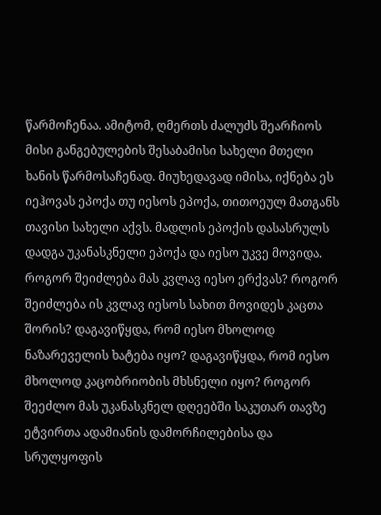წარმოჩენაა. ამიტომ, ღმერთს ძალუძს შეარჩიოს მისი განგებულების შესაბამისი სახელი მთელი ხანის წარმოსაჩენად. მიუხედავად იმისა, იქნება ეს იეჰოვას ეპოქა თუ იესოს ეპოქა, თითოეულ მათგანს თავისი სახელი აქვს. მადლის ეპოქის დასასრულს დადგა უკანასკნელი ეპოქა და იესო უკვე მოვიდა. როგორ შეიძლება მას კვლავ იესო ერქვას? როგორ შეიძლება ის კვლავ იესოს სახით მოვიდეს კაცთა შორის? დაგავიწყდა, რომ იესო მხოლოდ ნაზარეველის ხატება იყო? დაგავიწყდა, რომ იესო მხოლოდ კაცობრიობის მხსნელი იყო? როგორ შეეძლო მას უკანასკნელ დღეებში საკუთარ თავზე ეტვირთა ადამიანის დამორჩილებისა და სრულყოფის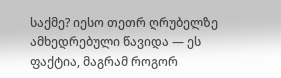საქმე? იესო თეთრ ღრუბელზე ამხედრებული წავიდა — ეს ფაქტია, მაგრამ როგორ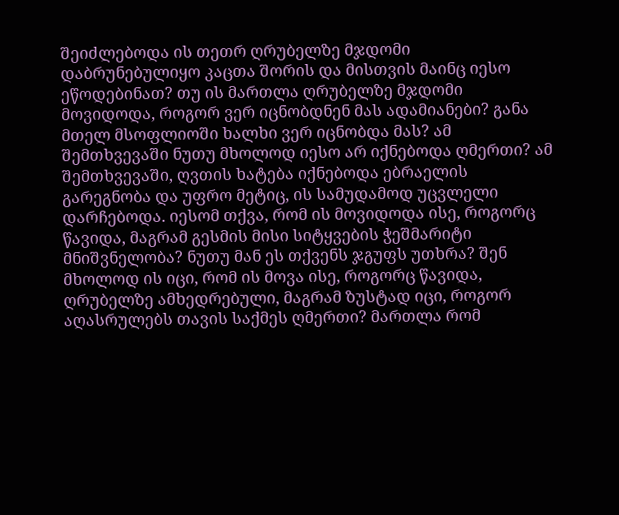შეიძლებოდა ის თეთრ ღრუბელზე მჯდომი დაბრუნებულიყო კაცთა შორის და მისთვის მაინც იესო ეწოდებინათ? თუ ის მართლა ღრუბელზე მჯდომი მოვიდოდა, როგორ ვერ იცნობდნენ მას ადამიანები? განა მთელ მსოფლიოში ხალხი ვერ იცნობდა მას? ამ შემთხვევაში ნუთუ მხოლოდ იესო არ იქნებოდა ღმერთი? ამ შემთხვევაში, ღვთის ხატება იქნებოდა ებრაელის გარეგნობა და უფრო მეტიც, ის სამუდამოდ უცვლელი დარჩებოდა. იესომ თქვა, რომ ის მოვიდოდა ისე, როგორც წავიდა, მაგრამ გესმის მისი სიტყვების ჭეშმარიტი მნიშვნელობა? ნუთუ მან ეს თქვენს ჯგუფს უთხრა? შენ მხოლოდ ის იცი, რომ ის მოვა ისე, როგორც წავიდა, ღრუბელზე ამხედრებული, მაგრამ ზუსტად იცი, როგორ აღასრულებს თავის საქმეს ღმერთი? მართლა რომ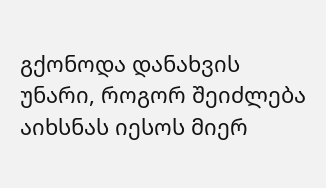გქონოდა დანახვის უნარი, როგორ შეიძლება აიხსნას იესოს მიერ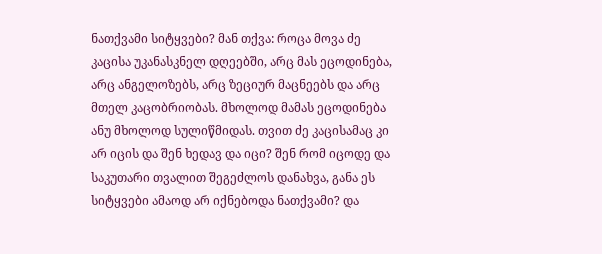ნათქვამი სიტყვები? მან თქვა: როცა მოვა ძე კაცისა უკანასკნელ დღეებში, არც მას ეცოდინება, არც ანგელოზებს, არც ზეციურ მაცნეებს და არც მთელ კაცობრიობას. მხოლოდ მამას ეცოდინება ანუ მხოლოდ სულიწმიდას. თვით ძე კაცისამაც კი არ იცის და შენ ხედავ და იცი? შენ რომ იცოდე და საკუთარი თვალით შეგეძლოს დანახვა, განა ეს სიტყვები ამაოდ არ იქნებოდა ნათქვამი? და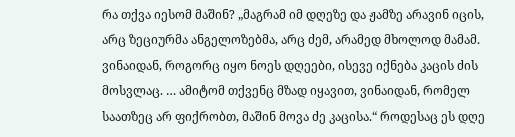რა თქვა იესომ მაშინ? „მაგრამ იმ დღეზე და ჟამზე არავინ იცის, არც ზეციურმა ანგელოზებმა, არც ძემ, არამედ მხოლოდ მამამ. ვინაიდან, როგორც იყო ნოეს დღეები, ისევე იქნება კაცის ძის მოსვლაც. … ამიტომ თქვენც მზად იყავით, ვინაიდან, რომელ საათზეც არ ფიქრობთ, მაშინ მოვა ძე კაცისა.“ როდესაც ეს დღე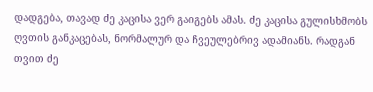დადგება, თავად ძე კაცისა ვერ გაიგებს ამას. ძე კაცისა გულისხმობს ღვთის განკაცებას, ნორმალურ და ჩვეულებრივ ადამიანს. რადგან თვით ძე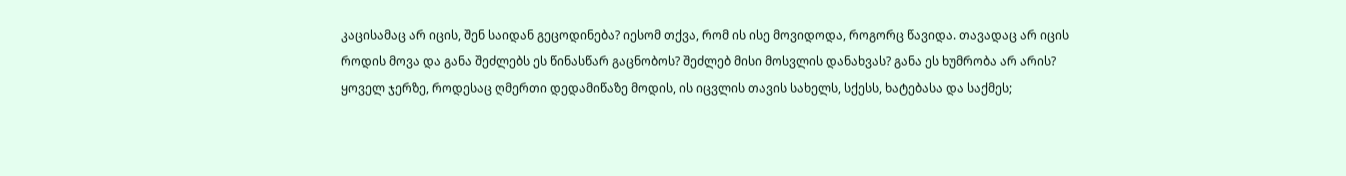კაცისამაც არ იცის, შენ საიდან გეცოდინება? იესომ თქვა, რომ ის ისე მოვიდოდა, როგორც წავიდა. თავადაც არ იცის როდის მოვა და განა შეძლებს ეს წინასწარ გაცნობოს? შეძლებ მისი მოსვლის დანახვას? განა ეს ხუმრობა არ არის? ყოველ ჯერზე, როდესაც ღმერთი დედამიწაზე მოდის, ის იცვლის თავის სახელს, სქესს, ხატებასა და საქმეს;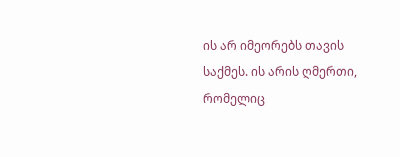ის არ იმეორებს თავის საქმეს. ის არის ღმერთი, რომელიც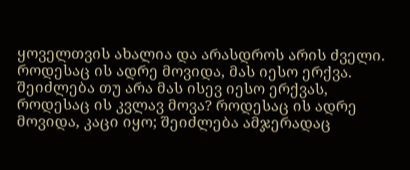ყოველთვის ახალია და არასდროს არის ძველი. როდესაც ის ადრე მოვიდა, მას იესო ერქვა. შეიძლება თუ არა მას ისევ იესო ერქვას, როდესაც ის კვლავ მოვა? როდესაც ის ადრე მოვიდა, კაცი იყო; შეიძლება ამჯერადაც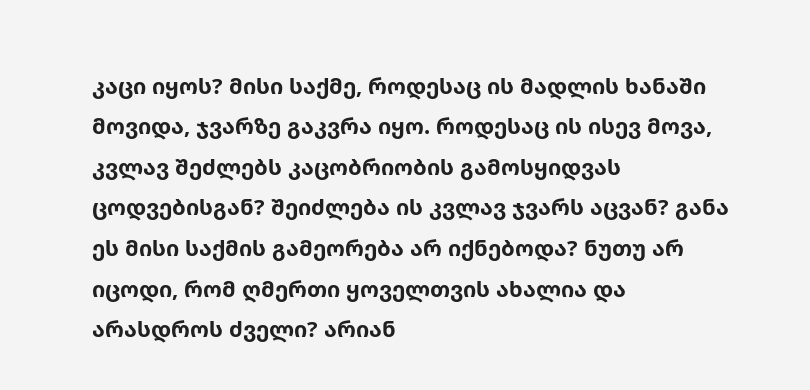კაცი იყოს? მისი საქმე, როდესაც ის მადლის ხანაში მოვიდა, ჯვარზე გაკვრა იყო. როდესაც ის ისევ მოვა, კვლავ შეძლებს კაცობრიობის გამოსყიდვას ცოდვებისგან? შეიძლება ის კვლავ ჯვარს აცვან? განა ეს მისი საქმის გამეორება არ იქნებოდა? ნუთუ არ იცოდი, რომ ღმერთი ყოველთვის ახალია და არასდროს ძველი? არიან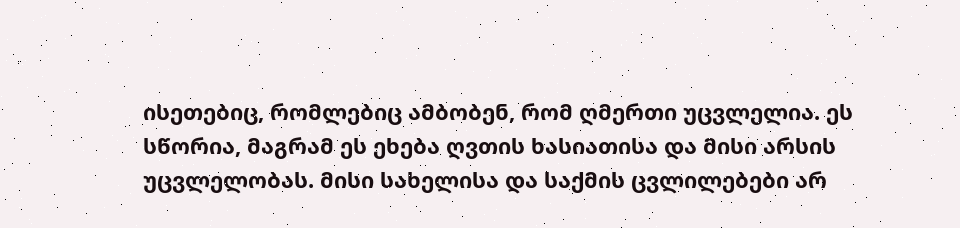ისეთებიც, რომლებიც ამბობენ, რომ ღმერთი უცვლელია. ეს სწორია, მაგრამ ეს ეხება ღვთის ხასიათისა და მისი არსის უცვლელობას. მისი სახელისა და საქმის ცვლილებები არ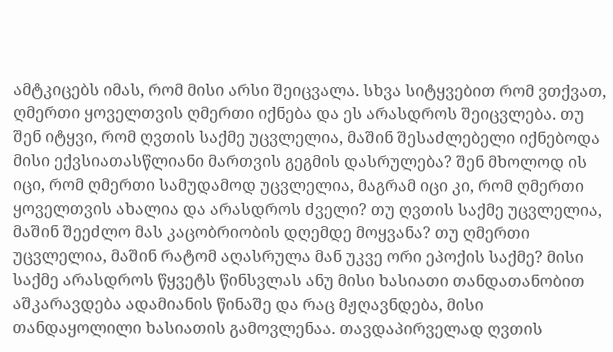ამტკიცებს იმას, რომ მისი არსი შეიცვალა. სხვა სიტყვებით რომ ვთქვათ, ღმერთი ყოველთვის ღმერთი იქნება და ეს არასდროს შეიცვლება. თუ შენ იტყვი, რომ ღვთის საქმე უცვლელია, მაშინ შესაძლებელი იქნებოდა მისი ექვსიათასწლიანი მართვის გეგმის დასრულება? შენ მხოლოდ ის იცი, რომ ღმერთი სამუდამოდ უცვლელია, მაგრამ იცი კი, რომ ღმერთი ყოველთვის ახალია და არასდროს ძველი? თუ ღვთის საქმე უცვლელია, მაშინ შეეძლო მას კაცობრიობის დღემდე მოყვანა? თუ ღმერთი უცვლელია, მაშინ რატომ აღასრულა მან უკვე ორი ეპოქის საქმე? მისი საქმე არასდროს წყვეტს წინსვლას ანუ მისი ხასიათი თანდათანობით აშკარავდება ადამიანის წინაშე და რაც მჟღავნდება, მისი თანდაყოლილი ხასიათის გამოვლენაა. თავდაპირველად ღვთის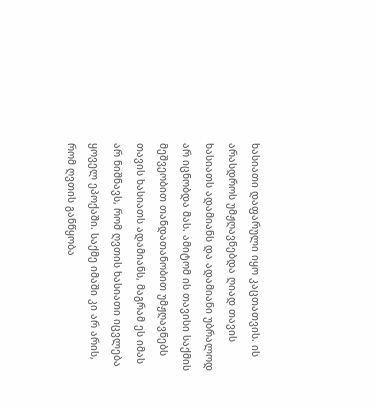ხასიათი დაფარული იყო კაცთათვის. ის არასდროს უმჟღავნებდა ღიად თავის ხასიათს ადამიანს და ადამიანი უბრალოდ არ იცნობდა მას. ამიტომ ის თავისი საქმის მეშვეობით თანდათანობით უმჟღავნებს თავის ხასიათს ადამიანს, მაგრამ ეს იმას არ ნიშნავს, რომ ღვთის ხასიათი იცვლება ყოველ ეპოქაში. საქმე იმაში კი არ არის, რომ ღვთის განწყობა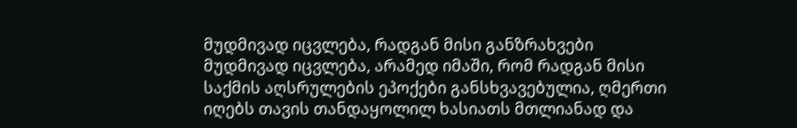მუდმივად იცვლება, რადგან მისი განზრახვები მუდმივად იცვლება, არამედ იმაში, რომ რადგან მისი საქმის აღსრულების ეპოქები განსხვავებულია, ღმერთი იღებს თავის თანდაყოლილ ხასიათს მთლიანად და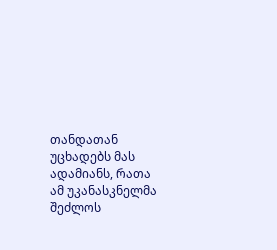თანდათან უცხადებს მას ადამიანს, რათა ამ უკანასკნელმა შეძლოს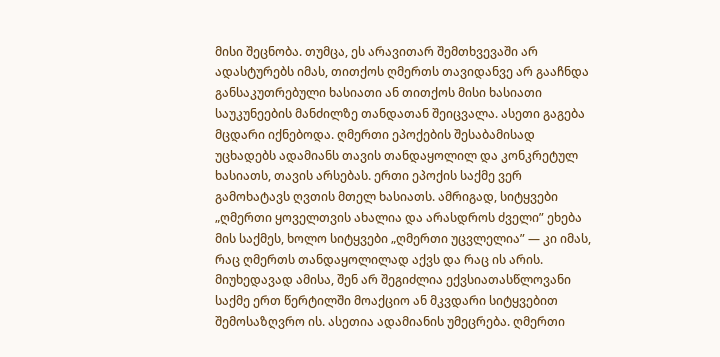მისი შეცნობა. თუმცა, ეს არავითარ შემთხვევაში არ ადასტურებს იმას, თითქოს ღმერთს თავიდანვე არ გააჩნდა განსაკუთრებული ხასიათი ან თითქოს მისი ხასიათი საუკუნეების მანძილზე თანდათან შეიცვალა. ასეთი გაგება მცდარი იქნებოდა. ღმერთი ეპოქების შესაბამისად უცხადებს ადამიანს თავის თანდაყოლილ და კონკრეტულ ხასიათს, თავის არსებას. ერთი ეპოქის საქმე ვერ გამოხატავს ღვთის მთელ ხასიათს. ამრიგად, სიტყვები „ღმერთი ყოველთვის ახალია და არასდროს ძველი” ეხება მის საქმეს, ხოლო სიტყვები „ღმერთი უცვლელია” — კი იმას, რაც ღმერთს თანდაყოლილად აქვს და რაც ის არის. მიუხედავად ამისა, შენ არ შეგიძლია ექვსიათასწლოვანი საქმე ერთ წერტილში მოაქციო ან მკვდარი სიტყვებით შემოსაზღვრო ის. ასეთია ადამიანის უმეცრება. ღმერთი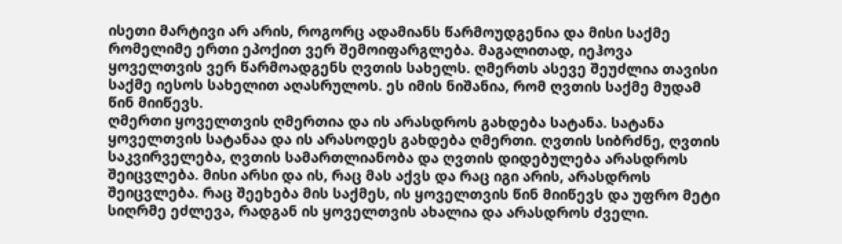ისეთი მარტივი არ არის, როგორც ადამიანს წარმოუდგენია და მისი საქმე რომელიმე ერთი ეპოქით ვერ შემოიფარგლება. მაგალითად, იეჰოვა ყოველთვის ვერ წარმოადგენს ღვთის სახელს. ღმერთს ასევე შეუძლია თავისი საქმე იესოს სახელით აღასრულოს. ეს იმის ნიშანია, რომ ღვთის საქმე მუდამ წინ მიიწევს.
ღმერთი ყოველთვის ღმერთია და ის არასდროს გახდება სატანა. სატანა ყოველთვის სატანაა და ის არასოდეს გახდება ღმერთი. ღვთის სიბრძნე, ღვთის საკვირველება, ღვთის სამართლიანობა და ღვთის დიდებულება არასდროს შეიცვლება. მისი არსი და ის, რაც მას აქვს და რაც იგი არის, არასდროს შეიცვლება. რაც შეეხება მის საქმეს, ის ყოველთვის წინ მიიწევს და უფრო მეტი სიღრმე ეძლევა, რადგან ის ყოველთვის ახალია და არასდროს ძველი.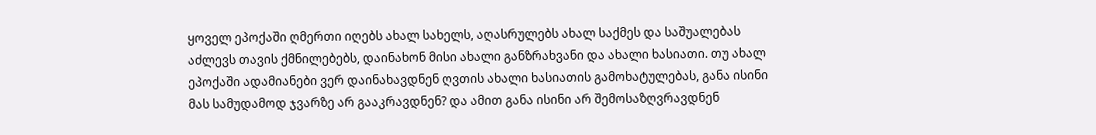ყოველ ეპოქაში ღმერთი იღებს ახალ სახელს, აღასრულებს ახალ საქმეს და საშუალებას აძლევს თავის ქმნილებებს, დაინახონ მისი ახალი განზრახვანი და ახალი ხასიათი. თუ ახალ ეპოქაში ადამიანები ვერ დაინახავდნენ ღვთის ახალი ხასიათის გამოხატულებას, განა ისინი მას სამუდამოდ ჯვარზე არ გააკრავდნენ? და ამით განა ისინი არ შემოსაზღვრავდნენ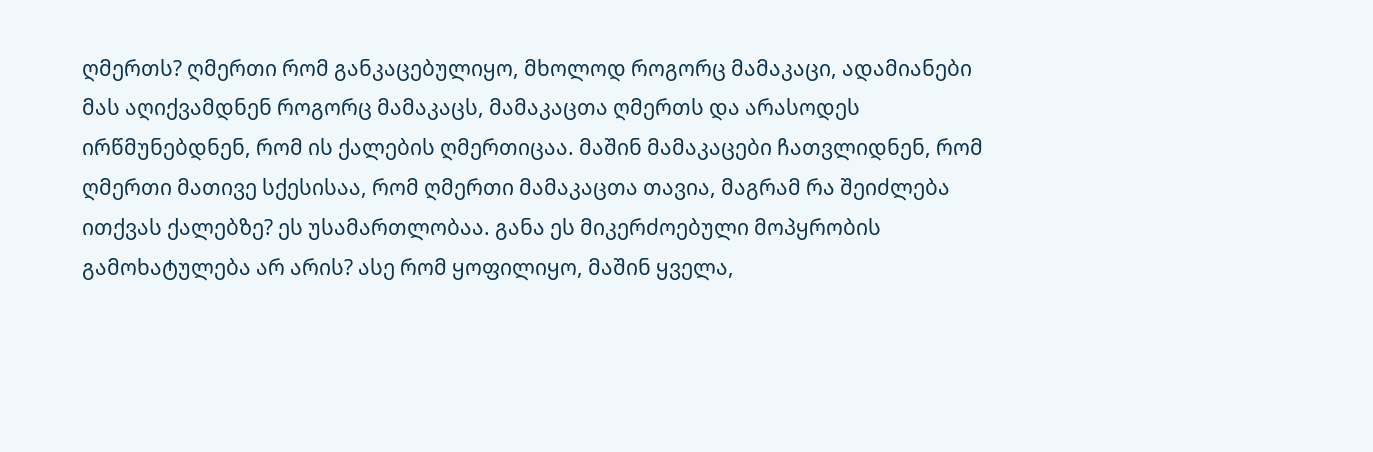ღმერთს? ღმერთი რომ განკაცებულიყო, მხოლოდ როგორც მამაკაცი, ადამიანები მას აღიქვამდნენ როგორც მამაკაცს, მამაკაცთა ღმერთს და არასოდეს ირწმუნებდნენ, რომ ის ქალების ღმერთიცაა. მაშინ მამაკაცები ჩათვლიდნენ, რომ ღმერთი მათივე სქესისაა, რომ ღმერთი მამაკაცთა თავია, მაგრამ რა შეიძლება ითქვას ქალებზე? ეს უსამართლობაა. განა ეს მიკერძოებული მოპყრობის გამოხატულება არ არის? ასე რომ ყოფილიყო, მაშინ ყველა,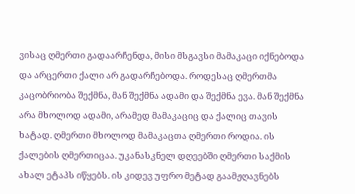ვისაც ღმერთი გადაარჩენდა, მისი მსგავსი მამაკაცი იქნებოდა და არცერთი ქალი არ გადარჩებოდა. როდესაც ღმერთმა კაცობრიობა შექმნა, მან შექმნა ადამი და შექმნა ევა. მან შექმნა არა მხოლოდ ადამი, არამედ მამაკაციც და ქალიც თავის ხატად. ღმერთი მხოლოდ მამაკაცთა ღმერთი როდია. ის ქალების ღმერთიცაა. უკანასკნელ დღეებში ღმერთი საქმის ახალ ეტაპს იწყებს. ის კიდევ უფრო მეტად გაამჟღავნებს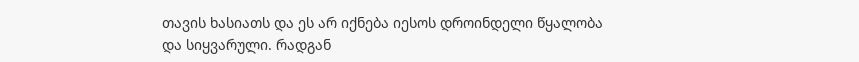თავის ხასიათს და ეს არ იქნება იესოს დროინდელი წყალობა და სიყვარული. რადგან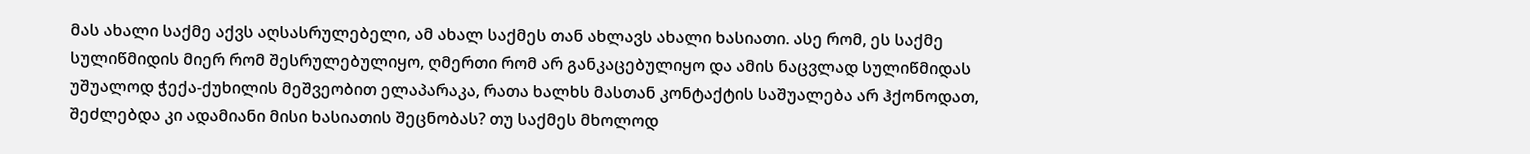მას ახალი საქმე აქვს აღსასრულებელი, ამ ახალ საქმეს თან ახლავს ახალი ხასიათი. ასე რომ, ეს საქმე სულიწმიდის მიერ რომ შესრულებულიყო, ღმერთი რომ არ განკაცებულიყო და ამის ნაცვლად სულიწმიდას უშუალოდ ჭექა-ქუხილის მეშვეობით ელაპარაკა, რათა ხალხს მასთან კონტაქტის საშუალება არ ჰქონოდათ, შეძლებდა კი ადამიანი მისი ხასიათის შეცნობას? თუ საქმეს მხოლოდ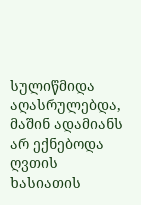სულიწმიდა აღასრულებდა, მაშინ ადამიანს არ ექნებოდა ღვთის ხასიათის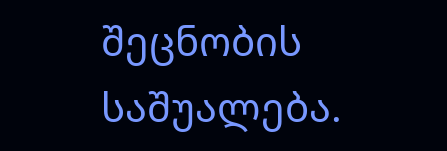შეცნობის საშუალება.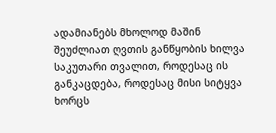ადამიანებს მხოლოდ მაშინ შეუძლიათ ღვთის განწყობის ხილვა საკუთარი თვალით, როდესაც ის განკაცდება, როდესაც მისი სიტყვა ხორცს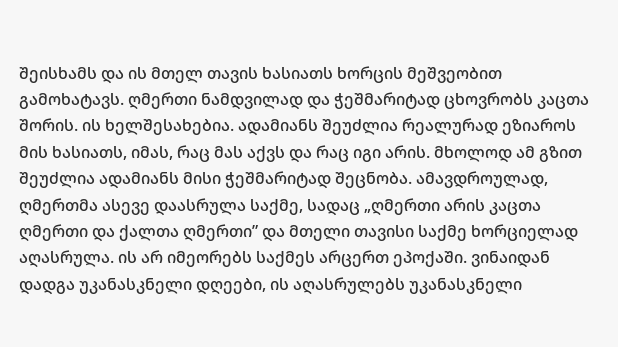შეისხამს და ის მთელ თავის ხასიათს ხორცის მეშვეობით გამოხატავს. ღმერთი ნამდვილად და ჭეშმარიტად ცხოვრობს კაცთა შორის. ის ხელშესახებია. ადამიანს შეუძლია რეალურად ეზიაროს მის ხასიათს, იმას, რაც მას აქვს და რაც იგი არის. მხოლოდ ამ გზით შეუძლია ადამიანს მისი ჭეშმარიტად შეცნობა. ამავდროულად, ღმერთმა ასევე დაასრულა საქმე, სადაც „ღმერთი არის კაცთა ღმერთი და ქალთა ღმერთი” და მთელი თავისი საქმე ხორციელად აღასრულა. ის არ იმეორებს საქმეს არცერთ ეპოქაში. ვინაიდან დადგა უკანასკნელი დღეები, ის აღასრულებს უკანასკნელი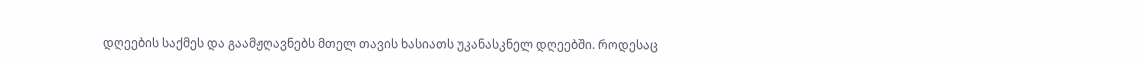დღეების საქმეს და გაამჟღავნებს მთელ თავის ხასიათს უკანასკნელ დღეებში. როდესაც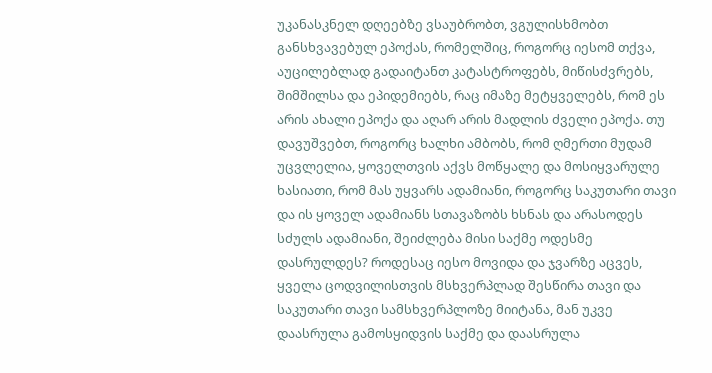უკანასკნელ დღეებზე ვსაუბრობთ, ვგულისხმობთ განსხვავებულ ეპოქას, რომელშიც, როგორც იესომ თქვა, აუცილებლად გადაიტანთ კატასტროფებს, მიწისძვრებს, შიმშილსა და ეპიდემიებს, რაც იმაზე მეტყველებს, რომ ეს არის ახალი ეპოქა და აღარ არის მადლის ძველი ეპოქა. თუ დავუშვებთ, როგორც ხალხი ამბობს, რომ ღმერთი მუდამ უცვლელია, ყოველთვის აქვს მოწყალე და მოსიყვარულე ხასიათი, რომ მას უყვარს ადამიანი, როგორც საკუთარი თავი და ის ყოველ ადამიანს სთავაზობს ხსნას და არასოდეს სძულს ადამიანი, შეიძლება მისი საქმე ოდესმე დასრულდეს? როდესაც იესო მოვიდა და ჯვარზე აცვეს, ყველა ცოდვილისთვის მსხვერპლად შესწირა თავი და საკუთარი თავი სამსხვერპლოზე მიიტანა, მან უკვე დაასრულა გამოსყიდვის საქმე და დაასრულა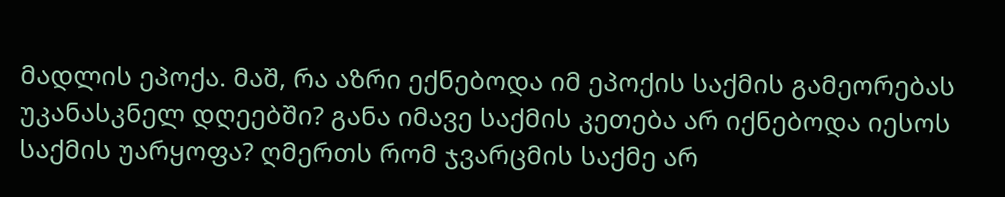მადლის ეპოქა. მაშ, რა აზრი ექნებოდა იმ ეპოქის საქმის გამეორებას უკანასკნელ დღეებში? განა იმავე საქმის კეთება არ იქნებოდა იესოს საქმის უარყოფა? ღმერთს რომ ჯვარცმის საქმე არ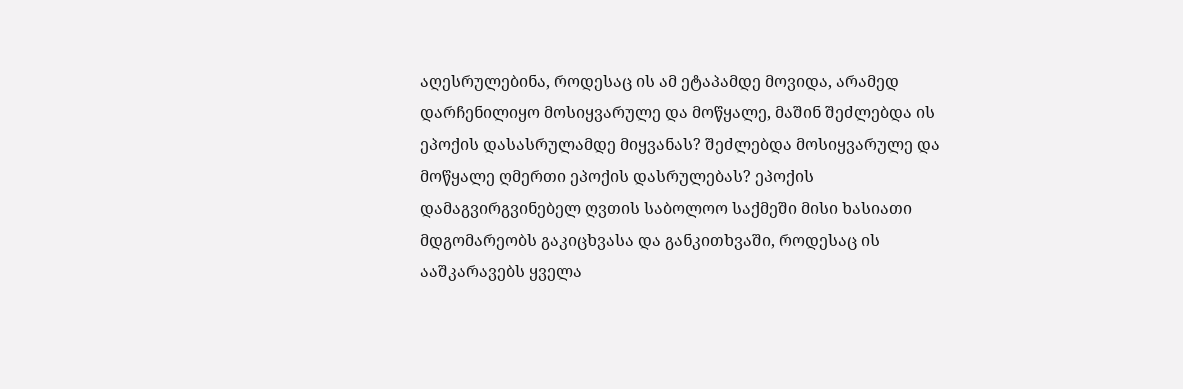აღესრულებინა, როდესაც ის ამ ეტაპამდე მოვიდა, არამედ დარჩენილიყო მოსიყვარულე და მოწყალე, მაშინ შეძლებდა ის ეპოქის დასასრულამდე მიყვანას? შეძლებდა მოსიყვარულე და მოწყალე ღმერთი ეპოქის დასრულებას? ეპოქის დამაგვირგვინებელ ღვთის საბოლოო საქმეში მისი ხასიათი მდგომარეობს გაკიცხვასა და განკითხვაში, როდესაც ის ააშკარავებს ყველა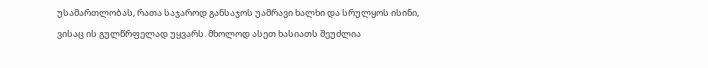უსამართლობას, რათა საჯაროდ განსაჯოს უამრავი ხალხი და სრულყოს ისინი, ვისაც ის გულწრფელად უყვარს. მხოლოდ ასეთ ხასიათს შეუძლია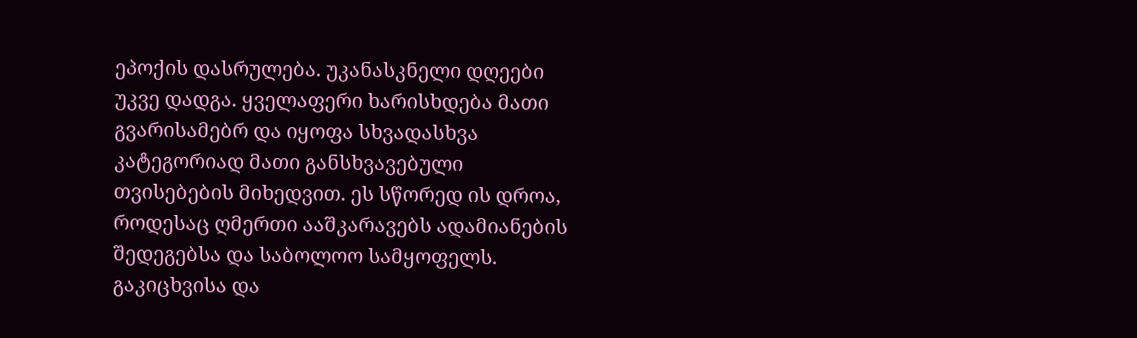ეპოქის დასრულება. უკანასკნელი დღეები უკვე დადგა. ყველაფერი ხარისხდება მათი გვარისამებრ და იყოფა სხვადასხვა კატეგორიად მათი განსხვავებული თვისებების მიხედვით. ეს სწორედ ის დროა, როდესაც ღმერთი ააშკარავებს ადამიანების შედეგებსა და საბოლოო სამყოფელს. გაკიცხვისა და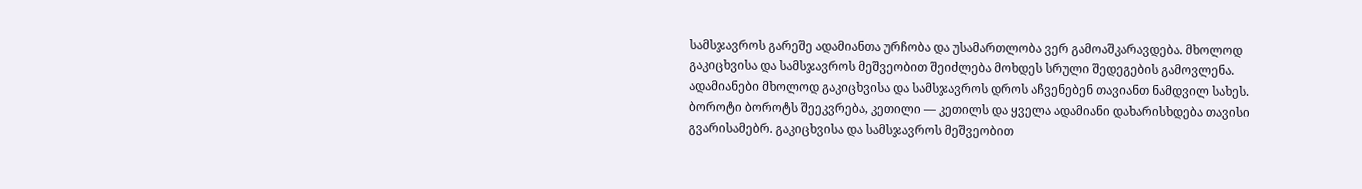სამსჯავროს გარეშე ადამიანთა ურჩობა და უსამართლობა ვერ გამოაშკარავდება. მხოლოდ გაკიცხვისა და სამსჯავროს მეშვეობით შეიძლება მოხდეს სრული შედეგების გამოვლენა. ადამიანები მხოლოდ გაკიცხვისა და სამსჯავროს დროს აჩვენებენ თავიანთ ნამდვილ სახეს. ბოროტი ბოროტს შეეკვრება, კეთილი — კეთილს და ყველა ადამიანი დახარისხდება თავისი გვარისამებრ. გაკიცხვისა და სამსჯავროს მეშვეობით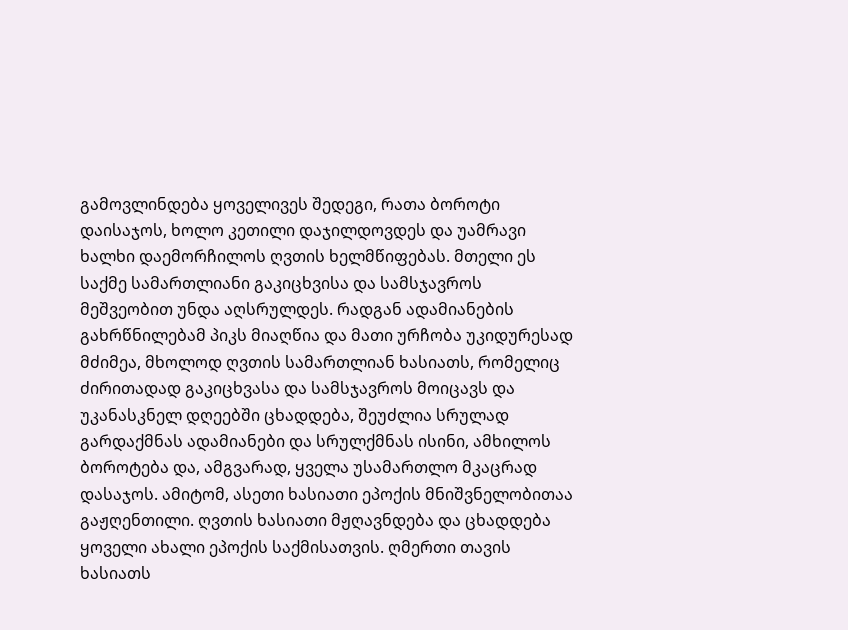გამოვლინდება ყოველივეს შედეგი, რათა ბოროტი დაისაჯოს, ხოლო კეთილი დაჯილდოვდეს და უამრავი ხალხი დაემორჩილოს ღვთის ხელმწიფებას. მთელი ეს საქმე სამართლიანი გაკიცხვისა და სამსჯავროს მეშვეობით უნდა აღსრულდეს. რადგან ადამიანების გახრწნილებამ პიკს მიაღწია და მათი ურჩობა უკიდურესად მძიმეა, მხოლოდ ღვთის სამართლიან ხასიათს, რომელიც ძირითადად გაკიცხვასა და სამსჯავროს მოიცავს და უკანასკნელ დღეებში ცხადდება, შეუძლია სრულად გარდაქმნას ადამიანები და სრულქმნას ისინი, ამხილოს ბოროტება და, ამგვარად, ყველა უსამართლო მკაცრად დასაჯოს. ამიტომ, ასეთი ხასიათი ეპოქის მნიშვნელობითაა გაჟღენთილი. ღვთის ხასიათი მჟღავნდება და ცხადდება ყოველი ახალი ეპოქის საქმისათვის. ღმერთი თავის ხასიათს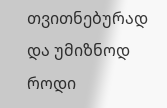თვითნებურად და უმიზნოდ როდი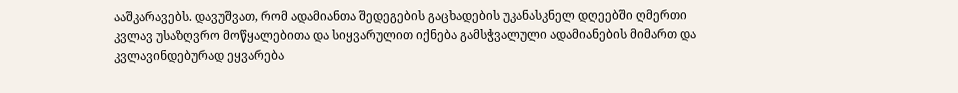ააშკარავებს. დავუშვათ, რომ ადამიანთა შედეგების გაცხადების უკანასკნელ დღეებში ღმერთი კვლავ უსაზღვრო მოწყალებითა და სიყვარულით იქნება გამსჭვალული ადამიანების მიმართ და კვლავინდებურად ეყვარება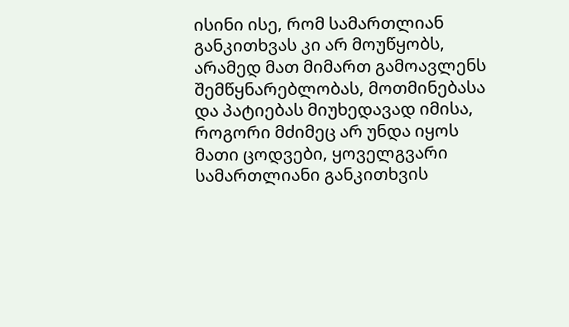ისინი ისე, რომ სამართლიან განკითხვას კი არ მოუწყობს, არამედ მათ მიმართ გამოავლენს შემწყნარებლობას, მოთმინებასა და პატიებას მიუხედავად იმისა, როგორი მძიმეც არ უნდა იყოს მათი ცოდვები, ყოველგვარი სამართლიანი განკითხვის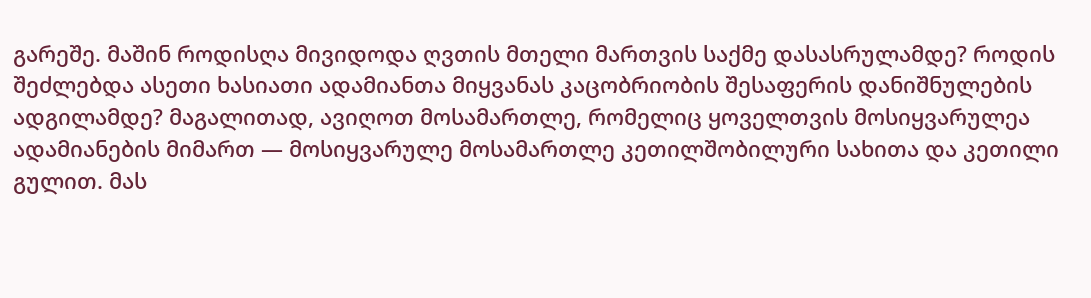გარეშე. მაშინ როდისღა მივიდოდა ღვთის მთელი მართვის საქმე დასასრულამდე? როდის შეძლებდა ასეთი ხასიათი ადამიანთა მიყვანას კაცობრიობის შესაფერის დანიშნულების ადგილამდე? მაგალითად, ავიღოთ მოსამართლე, რომელიც ყოველთვის მოსიყვარულეა ადამიანების მიმართ — მოსიყვარულე მოსამართლე კეთილშობილური სახითა და კეთილი გულით. მას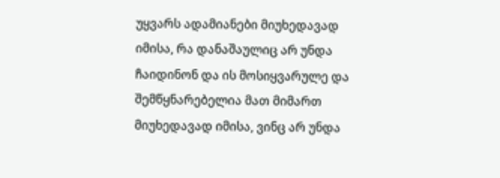უყვარს ადამიანები მიუხედავად იმისა, რა დანაშაულიც არ უნდა ჩაიდინონ და ის მოსიყვარულე და შემწყნარებელია მათ მიმართ მიუხედავად იმისა, ვინც არ უნდა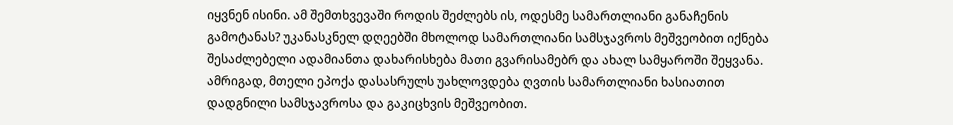იყვნენ ისინი. ამ შემთხვევაში როდის შეძლებს ის, ოდესმე სამართლიანი განაჩენის გამოტანას? უკანასკნელ დღეებში მხოლოდ სამართლიანი სამსჯავროს მეშვეობით იქნება შესაძლებელი ადამიანთა დახარისხება მათი გვარისამებრ და ახალ სამყაროში შეყვანა. ამრიგად, მთელი ეპოქა დასასრულს უახლოვდება ღვთის სამართლიანი ხასიათით დადგნილი სამსჯავროსა და გაკიცხვის მეშვეობით.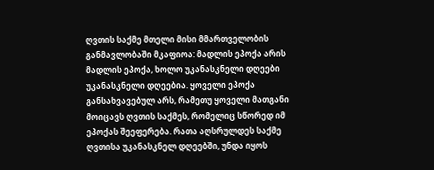ღვთის საქმე მთელი მისი მმართველობის განმავლობაში მკაფიოა: მადლის ეპოქა არის მადლის ეპოქა, ხოლო უკანასკნელი დღეები უკანასკნელი დღეებია. ყოველი ეპოქა განსახვავებულ არს, რამეთუ ყოველი მათგანი მოიცავს ღვთის საქმეს, რომელიც სწორედ იმ ეპოქას შეეფერება. რათა აღსრულდეს საქმე ღვთისა უკანასკნელ დღეებში, უნდა იყოს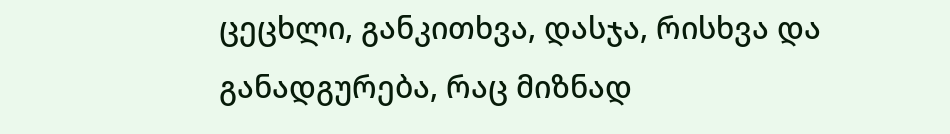ცეცხლი, განკითხვა, დასჯა, რისხვა და განადგურება, რაც მიზნად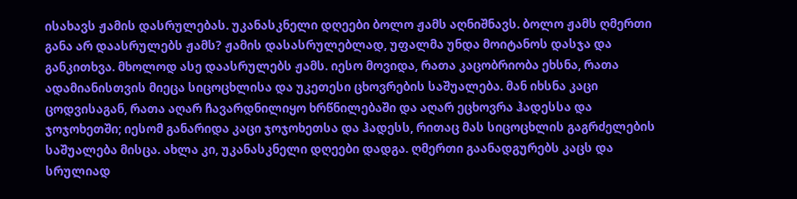ისახავს ჟამის დასრულებას. უკანასკნელი დღეები ბოლო ჟამს აღნიშნავს. ბოლო ჟამს ღმერთი განა არ დაასრულებს ჟამს? ჟამის დასასრულებლად, უფალმა უნდა მოიტანოს დასჯა და განკითხვა. მხოლოდ ასე დაასრულებს ჟამს. იესო მოვიდა, რათა კაცობრიობა ეხსნა, რათა ადამიანისთვის მიეცა სიცოცხლისა და უკეთესი ცხოვრების საშუალება. მან იხსნა კაცი ცოდვისაგან, რათა აღარ ჩავარდნილიყო ხრწნილებაში და აღარ ეცხოვრა ჰადესსა და ჯოჯოხეთში; იესომ განარიდა კაცი ჯოჯოხეთსა და ჰადესს, რითაც მას სიცოცხლის გაგრძელების საშუალება მისცა. ახლა კი, უკანასკნელი დღეები დადგა. ღმერთი გაანადგურებს კაცს და სრულიად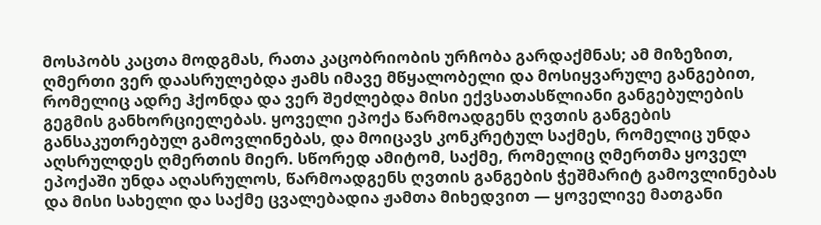მოსპობს კაცთა მოდგმას, რათა კაცობრიობის ურჩობა გარდაქმნას; ამ მიზეზით, ღმერთი ვერ დაასრულებდა ჟამს იმავე მწყალობელი და მოსიყვარულე განგებით, რომელიც ადრე ჰქონდა და ვერ შეძლებდა მისი ექვსათასწლიანი განგებულების გეგმის განხორციელებას. ყოველი ეპოქა წარმოადგენს ღვთის განგების განსაკუთრებულ გამოვლინებას, და მოიცავს კონკრეტულ საქმეს, რომელიც უნდა აღსრულდეს ღმერთის მიერ. სწორედ ამიტომ, საქმე, რომელიც ღმერთმა ყოველ ეპოქაში უნდა აღასრულოს, წარმოადგენს ღვთის განგების ჭეშმარიტ გამოვლინებას და მისი სახელი და საქმე ცვალებადია ჟამთა მიხედვით — ყოველივე მათგანი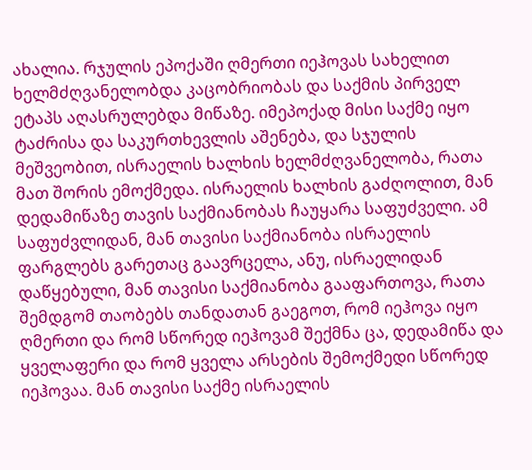ახალია. რჯულის ეპოქაში ღმერთი იეჰოვას სახელით ხელმძღვანელობდა კაცობრიობას და საქმის პირველ ეტაპს აღასრულებდა მიწაზე. იმეპოქად მისი საქმე იყო ტაძრისა და საკურთხევლის აშენება, და სჯულის მეშვეობით, ისრაელის ხალხის ხელმძღვანელობა, რათა მათ შორის ემოქმედა. ისრაელის ხალხის გაძღოლით, მან დედამიწაზე თავის საქმიანობას ჩაუყარა საფუძველი. ამ საფუძვლიდან, მან თავისი საქმიანობა ისრაელის ფარგლებს გარეთაც გაავრცელა, ანუ, ისრაელიდან დაწყებული, მან თავისი საქმიანობა გააფართოვა, რათა შემდგომ თაობებს თანდათან გაეგოთ, რომ იეჰოვა იყო ღმერთი და რომ სწორედ იეჰოვამ შექმნა ცა, დედამიწა და ყველაფერი და რომ ყველა არსების შემოქმედი სწორედ იეჰოვაა. მან თავისი საქმე ისრაელის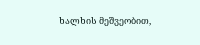ხალხის მეშვეობით,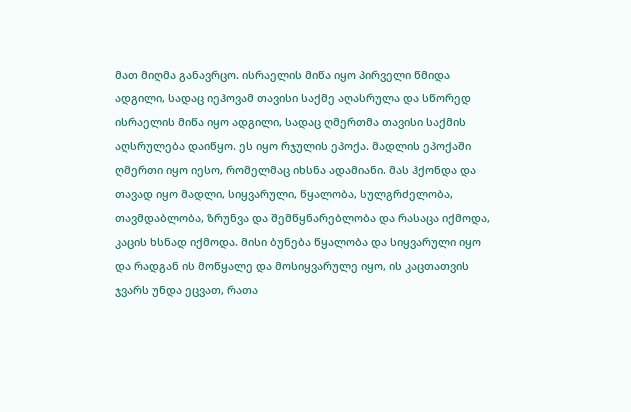მათ მიღმა განავრცო. ისრაელის მიწა იყო პირველი წმიდა ადგილი, სადაც იეჰოვამ თავისი საქმე აღასრულა და სწორედ ისრაელის მიწა იყო ადგილი, სადაც ღმერთმა თავისი საქმის აღსრულება დაიწყო. ეს იყო რჯულის ეპოქა. მადლის ეპოქაში ღმერთი იყო იესო, რომელმაც იხსნა ადამიანი. მას ჰქონდა და თავად იყო მადლი, სიყვარული, წყალობა, სულგრძელობა, თავმდაბლობა, ზრუნვა და შემწყნარებლობა და რასაცა იქმოდა, კაცის ხსნად იქმოდა. მისი ბუნება წყალობა და სიყვარული იყო და რადგან ის მოწყალე და მოსიყვარულე იყო, ის კაცთათვის ჯვარს უნდა ეცვათ, რათა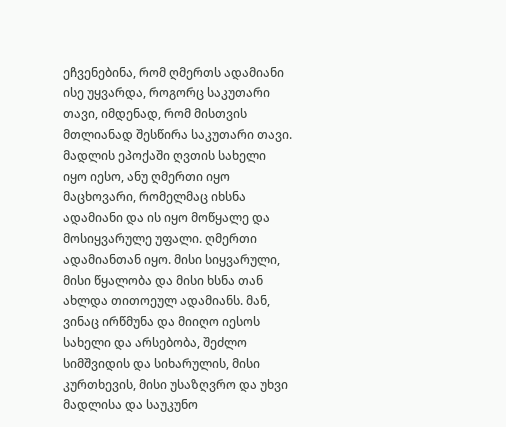ეჩვენებინა, რომ ღმერთს ადამიანი ისე უყვარდა, როგორც საკუთარი თავი, იმდენად, რომ მისთვის მთლიანად შესწირა საკუთარი თავი. მადლის ეპოქაში ღვთის სახელი იყო იესო, ანუ ღმერთი იყო მაცხოვარი, რომელმაც იხსნა ადამიანი და ის იყო მოწყალე და მოსიყვარულე უფალი. ღმერთი ადამიანთან იყო. მისი სიყვარული, მისი წყალობა და მისი ხსნა თან ახლდა თითოეულ ადამიანს. მან, ვინაც ირწმუნა და მიიღო იესოს სახელი და არსებობა, შეძლო სიმშვიდის და სიხარულის, მისი კურთხევის, მისი უსაზღვრო და უხვი მადლისა და საუკუნო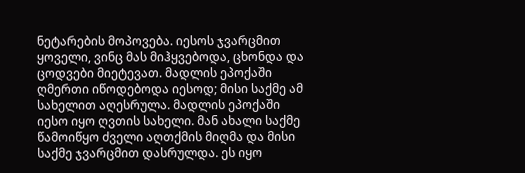ნეტარების მოპოვება. იესოს ჯვარცმით ყოველი, ვინც მას მიჰყვებოდა, ცხონდა და ცოდვები მიეტევათ. მადლის ეპოქაში ღმერთი იწოდებოდა იესოდ; მისი საქმე ამ სახელით აღესრულა. მადლის ეპოქაში იესო იყო ღვთის სახელი. მან ახალი საქმე წამოიწყო ძველი აღთქმის მიღმა და მისი საქმე ჯვარცმით დასრულდა. ეს იყო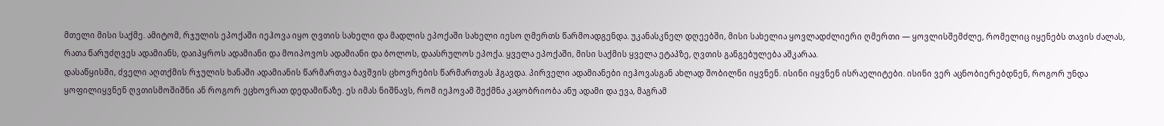მთელი მისი საქმე. ამიტომ, რჯულის ეპოქაში იეჰოვა იყო ღვთის სახელი და მადლის ეპოქაში სახელი იესო ღმერთს წარმოადგენდა. უკანასკნელ დღეებში, მისი სახელია ყოვლადძლიერი ღმერთი — ყოვლისშემძლე, რომელიც იყენებს თავის ძალას, რათა წარუძღვეს ადამიანს, დაიპყროს ადამიანი და მოიპოვოს ადამიანი და ბოლოს, დაასრულოს ეპოქა. ყველა ეპოქაში, მისი საქმის ყველა ეტაპზე, ღვთის განგებულება აშკარაა.
დასაწყისში, ძველი აღთქმის რჯულის ხანაში ადამიანის წარმართვა ბავშვის ცხოვრების წარმართვას ჰგავდა. პირველი ადამიანები იეჰოვასგან ახლად შობილნი იყვნენ. ისინი იყვნენ ისრაელიტები. ისინი ვერ აცნობიერებდნენ, როგორ უნდა ყოფილიყვნენ ღვთისმოშიშნი ან როგორ ეცხოვრათ დედამიწაზე. ეს იმას ნიშნავს, რომ იეჰოვამ შექმნა კაცობრიობა ანუ ადამი და ევა, მაგრამ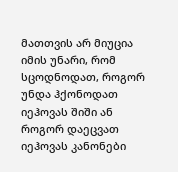მათთვის არ მიუცია იმის უნარი, რომ სცოდნოდათ, როგორ უნდა ჰქონოდათ იეჰოვას შიში ან როგორ დაეცვათ იეჰოვას კანონები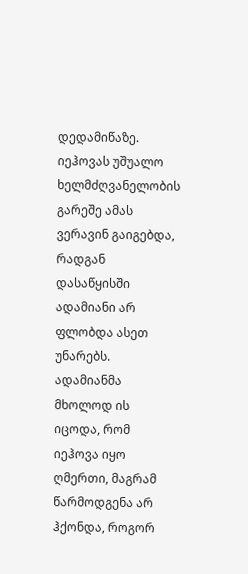დედამიწაზე. იეჰოვას უშუალო ხელმძღვანელობის გარეშე ამას ვერავინ გაიგებდა, რადგან დასაწყისში ადამიანი არ ფლობდა ასეთ უნარებს. ადამიანმა მხოლოდ ის იცოდა, რომ იეჰოვა იყო ღმერთი, მაგრამ წარმოდგენა არ ჰქონდა, როგორ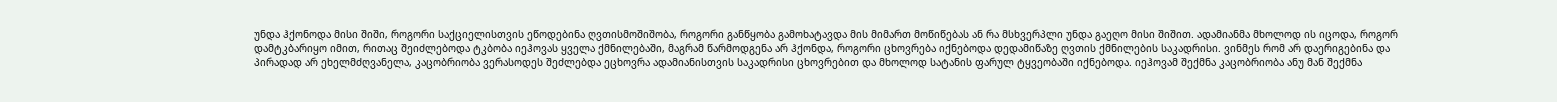უნდა ჰქონოდა მისი შიში, როგორი საქციელისთვის ეწოდებინა ღვთისმოშიშობა, როგორი განწყობა გამოხატავდა მის მიმართ მოწიწებას ან რა მსხვერპლი უნდა გაეღო მისი შიშით. ადამიანმა მხოლოდ ის იცოდა, როგორ დამტკბარიყო იმით, რითაც შეიძლებოდა ტკბობა იეჰოვას ყველა ქმნილებაში, მაგრამ წარმოდგენა არ ჰქონდა, როგორი ცხოვრება იქნებოდა დედამიწაზე ღვთის ქმნილების საკადრისი. ვინმეს რომ არ დაერიგებინა და პირადად არ ეხელმძღვანელა, კაცობრიობა ვერასოდეს შეძლებდა ეცხოვრა ადამიანისთვის საკადრისი ცხოვრებით და მხოლოდ სატანის ფარულ ტყვეობაში იქნებოდა. იეჰოვამ შექმნა კაცობრიობა ანუ მან შექმნა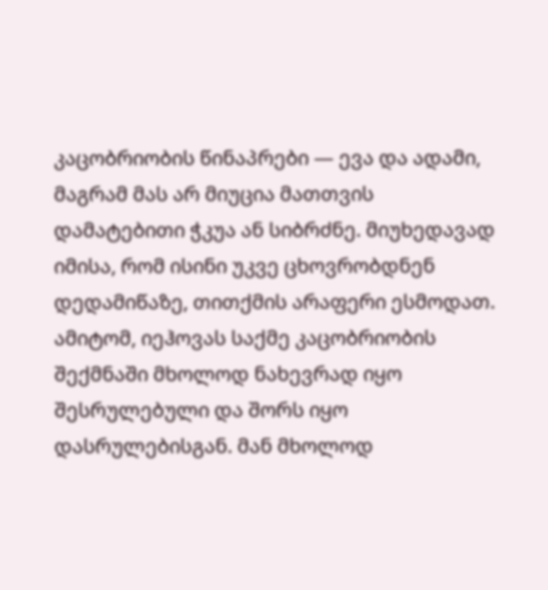კაცობრიობის წინაპრები — ევა და ადამი, მაგრამ მას არ მიუცია მათთვის დამატებითი ჭკუა ან სიბრძნე. მიუხედავად იმისა, რომ ისინი უკვე ცხოვრობდნენ დედამიწაზე, თითქმის არაფერი ესმოდათ. ამიტომ, იეჰოვას საქმე კაცობრიობის შექმნაში მხოლოდ ნახევრად იყო შესრულებული და შორს იყო დასრულებისგან. მან მხოლოდ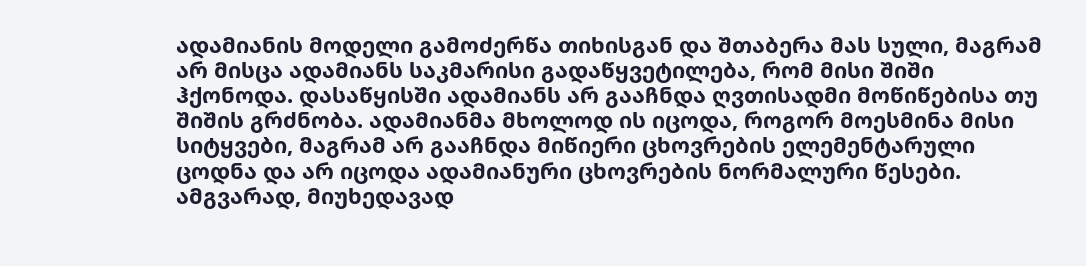ადამიანის მოდელი გამოძერწა თიხისგან და შთაბერა მას სული, მაგრამ არ მისცა ადამიანს საკმარისი გადაწყვეტილება, რომ მისი შიში ჰქონოდა. დასაწყისში ადამიანს არ გააჩნდა ღვთისადმი მოწიწებისა თუ შიშის გრძნობა. ადამიანმა მხოლოდ ის იცოდა, როგორ მოესმინა მისი სიტყვები, მაგრამ არ გააჩნდა მიწიერი ცხოვრების ელემენტარული ცოდნა და არ იცოდა ადამიანური ცხოვრების ნორმალური წესები. ამგვარად, მიუხედავად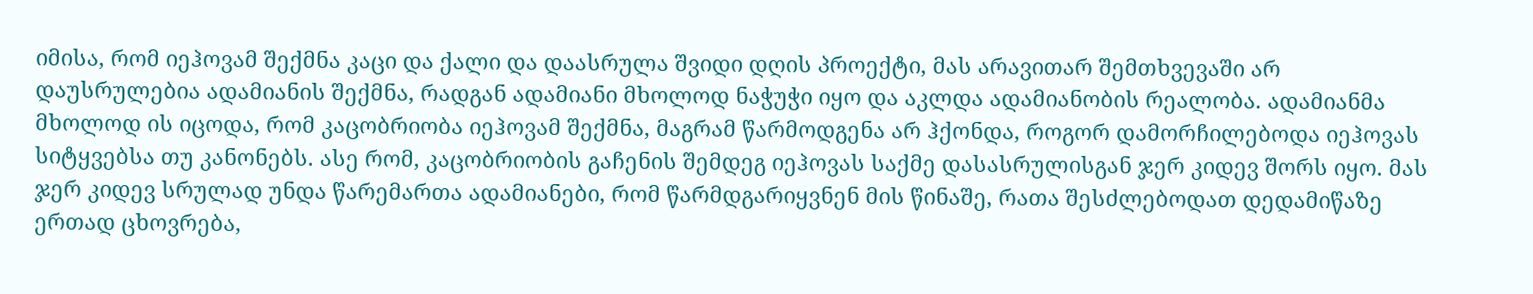იმისა, რომ იეჰოვამ შექმნა კაცი და ქალი და დაასრულა შვიდი დღის პროექტი, მას არავითარ შემთხვევაში არ დაუსრულებია ადამიანის შექმნა, რადგან ადამიანი მხოლოდ ნაჭუჭი იყო და აკლდა ადამიანობის რეალობა. ადამიანმა მხოლოდ ის იცოდა, რომ კაცობრიობა იეჰოვამ შექმნა, მაგრამ წარმოდგენა არ ჰქონდა, როგორ დამორჩილებოდა იეჰოვას სიტყვებსა თუ კანონებს. ასე რომ, კაცობრიობის გაჩენის შემდეგ იეჰოვას საქმე დასასრულისგან ჯერ კიდევ შორს იყო. მას ჯერ კიდევ სრულად უნდა წარემართა ადამიანები, რომ წარმდგარიყვნენ მის წინაშე, რათა შესძლებოდათ დედამიწაზე ერთად ცხოვრება,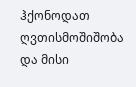ჰქონოდათ ღვთისმოშიშობა და მისი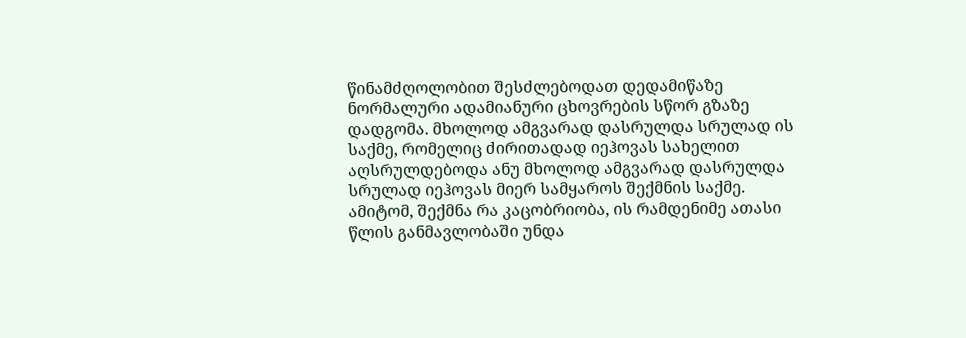წინამძღოლობით შესძლებოდათ დედამიწაზე ნორმალური ადამიანური ცხოვრების სწორ გზაზე დადგომა. მხოლოდ ამგვარად დასრულდა სრულად ის საქმე, რომელიც ძირითადად იეჰოვას სახელით აღსრულდებოდა ანუ მხოლოდ ამგვარად დასრულდა სრულად იეჰოვას მიერ სამყაროს შექმნის საქმე. ამიტომ, შექმნა რა კაცობრიობა, ის რამდენიმე ათასი წლის განმავლობაში უნდა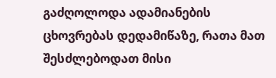გაძღოლოდა ადამიანების ცხოვრებას დედამიწაზე, რათა მათ შესძლებოდათ მისი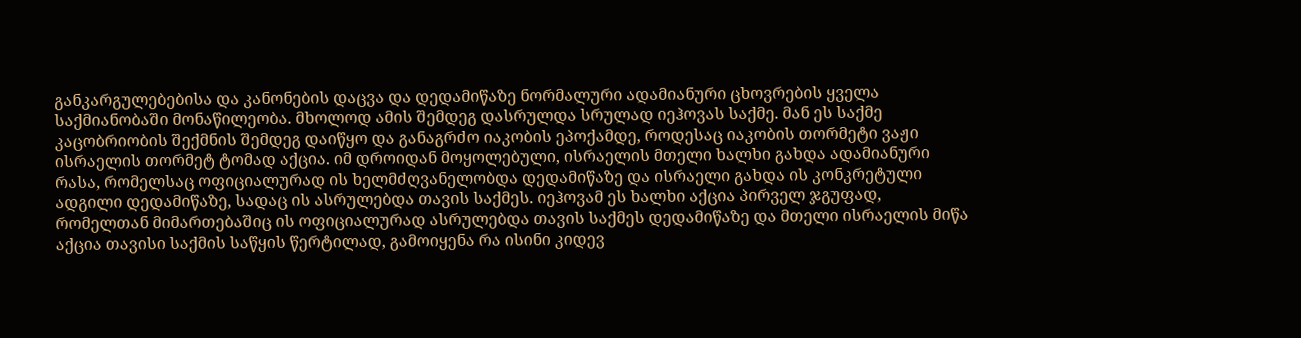განკარგულებებისა და კანონების დაცვა და დედამიწაზე ნორმალური ადამიანური ცხოვრების ყველა საქმიანობაში მონაწილეობა. მხოლოდ ამის შემდეგ დასრულდა სრულად იეჰოვას საქმე. მან ეს საქმე კაცობრიობის შექმნის შემდეგ დაიწყო და განაგრძო იაკობის ეპოქამდე, როდესაც იაკობის თორმეტი ვაჟი ისრაელის თორმეტ ტომად აქცია. იმ დროიდან მოყოლებული, ისრაელის მთელი ხალხი გახდა ადამიანური რასა, რომელსაც ოფიციალურად ის ხელმძღვანელობდა დედამიწაზე და ისრაელი გახდა ის კონკრეტული ადგილი დედამიწაზე, სადაც ის ასრულებდა თავის საქმეს. იეჰოვამ ეს ხალხი აქცია პირველ ჯგუფად, რომელთან მიმართებაშიც ის ოფიციალურად ასრულებდა თავის საქმეს დედამიწაზე და მთელი ისრაელის მიწა აქცია თავისი საქმის საწყის წერტილად, გამოიყენა რა ისინი კიდევ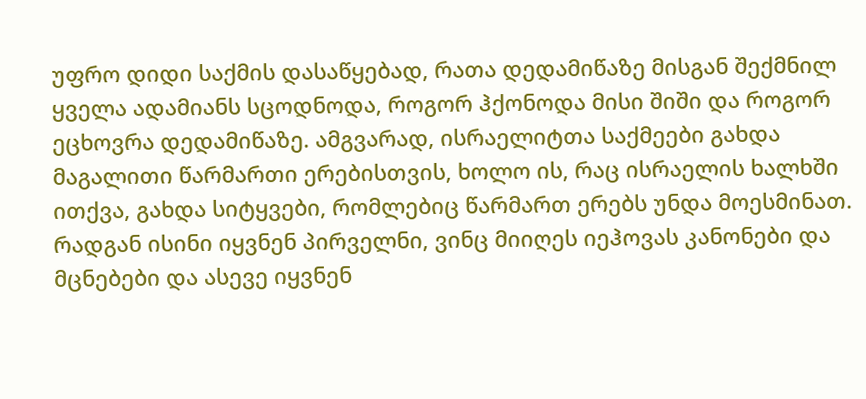უფრო დიდი საქმის დასაწყებად, რათა დედამიწაზე მისგან შექმნილ ყველა ადამიანს სცოდნოდა, როგორ ჰქონოდა მისი შიში და როგორ ეცხოვრა დედამიწაზე. ამგვარად, ისრაელიტთა საქმეები გახდა მაგალითი წარმართი ერებისთვის, ხოლო ის, რაც ისრაელის ხალხში ითქვა, გახდა სიტყვები, რომლებიც წარმართ ერებს უნდა მოესმინათ. რადგან ისინი იყვნენ პირველნი, ვინც მიიღეს იეჰოვას კანონები და მცნებები და ასევე იყვნენ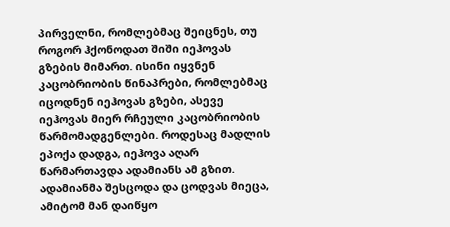პირველნი, რომლებმაც შეიცნეს, თუ როგორ ჰქონოდათ შიში იეჰოვას გზების მიმართ. ისინი იყვნენ კაცობრიობის წინაპრები, რომლებმაც იცოდნენ იეჰოვას გზები, ასევე იეჰოვას მიერ რჩეული კაცობრიობის წარმომადგენლები. როდესაც მადლის ეპოქა დადგა, იეჰოვა აღარ წარმართავდა ადამიანს ამ გზით. ადამიანმა შესცოდა და ცოდვას მიეცა, ამიტომ მან დაიწყო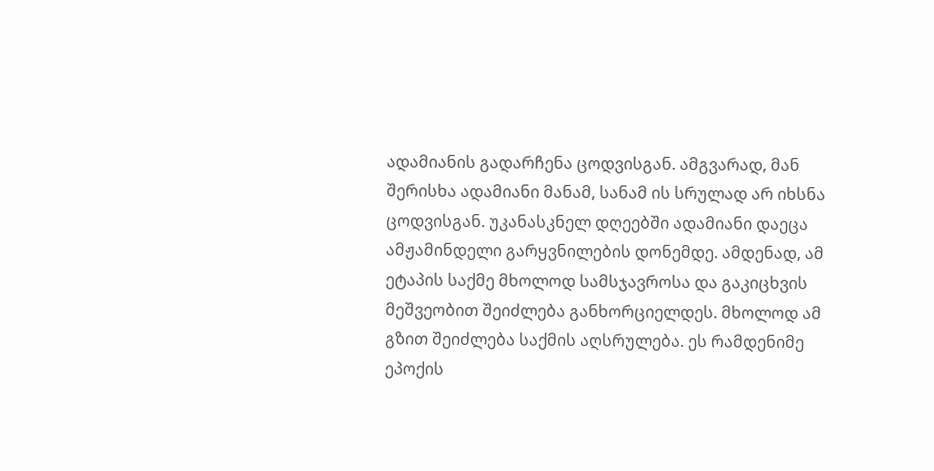ადამიანის გადარჩენა ცოდვისგან. ამგვარად, მან შერისხა ადამიანი მანამ, სანამ ის სრულად არ იხსნა ცოდვისგან. უკანასკნელ დღეებში ადამიანი დაეცა ამჟამინდელი გარყვნილების დონემდე. ამდენად, ამ ეტაპის საქმე მხოლოდ სამსჯავროსა და გაკიცხვის მეშვეობით შეიძლება განხორციელდეს. მხოლოდ ამ გზით შეიძლება საქმის აღსრულება. ეს რამდენიმე ეპოქის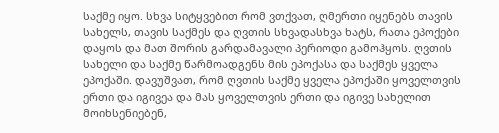საქმე იყო. სხვა სიტყვებით რომ ვთქვათ, ღმერთი იყენებს თავის სახელს, თავის საქმეს და ღვთის სხვადასხვა ხატს, რათა ეპოქები დაყოს და მათ შორის გარდამავალი პერიოდი გამოჰყოს. ღვთის სახელი და საქმე წარმოადგენს მის ეპოქასა და საქმეს ყველა ეპოქაში. დავუშვათ, რომ ღვთის საქმე ყველა ეპოქაში ყოველთვის ერთი და იგივეა და მას ყოველთვის ერთი და იგივე სახელით მოიხსენიებენ,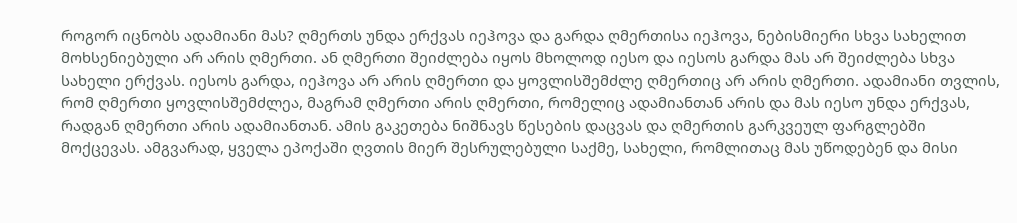როგორ იცნობს ადამიანი მას? ღმერთს უნდა ერქვას იეჰოვა და გარდა ღმერთისა იეჰოვა, ნებისმიერი სხვა სახელით მოხსენიებული არ არის ღმერთი. ან ღმერთი შეიძლება იყოს მხოლოდ იესო და იესოს გარდა მას არ შეიძლება სხვა სახელი ერქვას. იესოს გარდა, იეჰოვა არ არის ღმერთი და ყოვლისშემძლე ღმერთიც არ არის ღმერთი. ადამიანი თვლის, რომ ღმერთი ყოვლისშემძლეა, მაგრამ ღმერთი არის ღმერთი, რომელიც ადამიანთან არის და მას იესო უნდა ერქვას, რადგან ღმერთი არის ადამიანთან. ამის გაკეთება ნიშნავს წესების დაცვას და ღმერთის გარკვეულ ფარგლებში მოქცევას. ამგვარად, ყველა ეპოქაში ღვთის მიერ შესრულებული საქმე, სახელი, რომლითაც მას უწოდებენ და მისი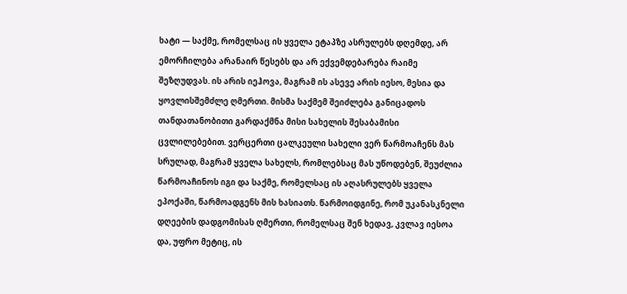ხატი — საქმე, რომელსაც ის ყველა ეტაპზე ასრულებს დღემდე, არ ემორჩილება არანაირ წესებს და არ ექვემდებარება რაიმე შეზღუდვას. ის არის იეჰოვა, მაგრამ ის ასევე არის იესო, მესია და ყოვლისშემძლე ღმერთი. მისმა საქმემ შეიძლება განიცადოს თანდათანობითი გარდაქმნა მისი სახელის შესაბამისი ცვლილებებით. ვერცერთი ცალკეული სახელი ვერ წარმოაჩენს მას სრულად, მაგრამ ყველა სახელს, რომლებსაც მას უწოდებენ, შეუძლია წარმოაჩინოს იგი და საქმე, რომელსაც ის აღასრულებს ყველა ეპოქაში, წარმოადგენს მის ხასიათს. წარმოიდგინე, რომ უკანასკნელი დღეების დადგომისას ღმერთი, რომელსაც შენ ხედავ, კვლავ იესოა და, უფრო მეტიც, ის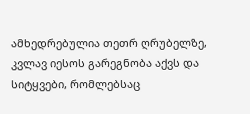ამხედრებულია თეთრ ღრუბელზე, კვლავ იესოს გარეგნობა აქვს და სიტყვები, რომლებსაც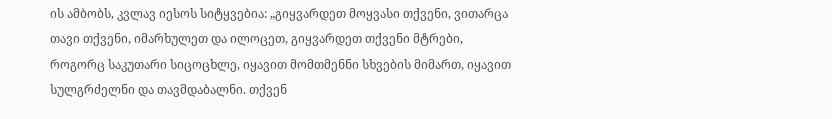ის ამბობს, კვლავ იესოს სიტყვებია: „გიყვარდეთ მოყვასი თქვენი, ვითარცა თავი თქვენი, იმარხულეთ და ილოცეთ, გიყვარდეთ თქვენი მტრები, როგორც საკუთარი სიცოცხლე, იყავით მომთმენნი სხვების მიმართ, იყავით სულგრძელნი და თავმდაბალნი. თქვენ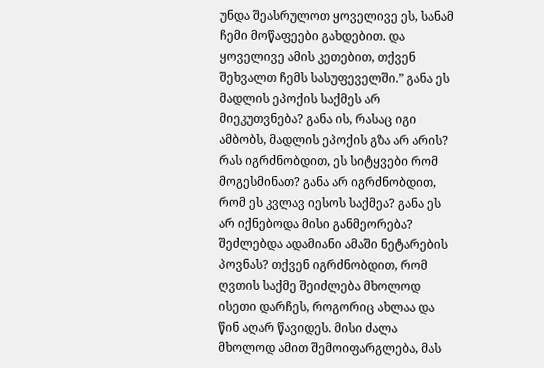უნდა შეასრულოთ ყოველივე ეს, სანამ ჩემი მოწაფეები გახდებით. და ყოველივე ამის კეთებით, თქვენ შეხვალთ ჩემს სასუფეველში.” განა ეს მადლის ეპოქის საქმეს არ მიეკუთვნება? განა ის, რასაც იგი ამბობს, მადლის ეპოქის გზა არ არის? რას იგრძნობდით, ეს სიტყვები რომ მოგესმინათ? განა არ იგრძნობდით, რომ ეს კვლავ იესოს საქმეა? განა ეს არ იქნებოდა მისი განმეორება? შეძლებდა ადამიანი ამაში ნეტარების პოვნას? თქვენ იგრძნობდით, რომ ღვთის საქმე შეიძლება მხოლოდ ისეთი დარჩეს, როგორიც ახლაა და წინ აღარ წავიდეს. მისი ძალა მხოლოდ ამით შემოიფარგლება, მას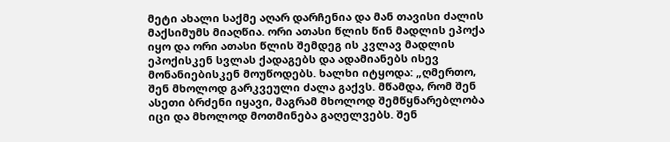მეტი ახალი საქმე აღარ დარჩენია და მან თავისი ძალის მაქსიმუმს მიაღწია. ორი ათასი წლის წინ მადლის ეპოქა იყო და ორი ათასი წლის შემდეგ ის კვლავ მადლის ეპოქისკენ სვლას ქადაგებს და ადამიანებს ისევ მონანიებისკენ მოუწოდებს. ხალხი იტყოდა: „ღმერთო, შენ მხოლოდ გარკვეული ძალა გაქვს. მწამდა, რომ შენ ასეთი ბრძენი იყავი, მაგრამ მხოლოდ შემწყნარებლობა იცი და მხოლოდ მოთმინება გაღელვებს. შენ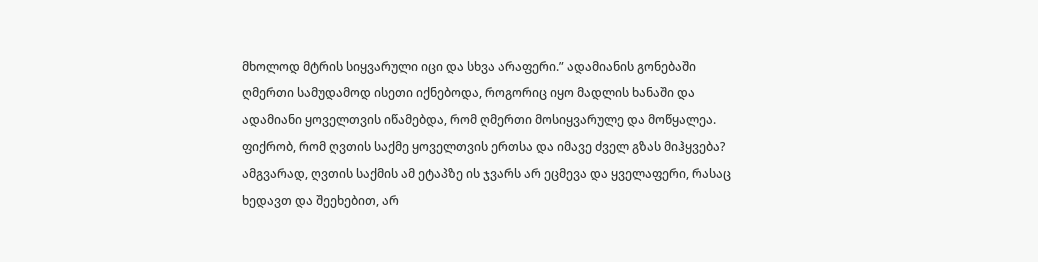მხოლოდ მტრის სიყვარული იცი და სხვა არაფერი.” ადამიანის გონებაში ღმერთი სამუდამოდ ისეთი იქნებოდა, როგორიც იყო მადლის ხანაში და ადამიანი ყოველთვის იწამებდა, რომ ღმერთი მოსიყვარულე და მოწყალეა. ფიქრობ, რომ ღვთის საქმე ყოველთვის ერთსა და იმავე ძველ გზას მიჰყვება? ამგვარად, ღვთის საქმის ამ ეტაპზე ის ჯვარს არ ეცმევა და ყველაფერი, რასაც ხედავთ და შეეხებით, არ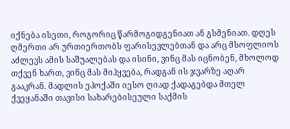იქნება ისეთი, როგორიც წარმოგიდგენიათ ან გსმენიათ. დღეს ღმერთი არ ურთიერთობს ფარისევლებთან და არც მსოფლიოს აძლევს ამის საშუალებას და ისინი, ვინც მას იცნობენ, მხოლოდ თქვენ ხართ, ვინც მას მიჰყვება, რადგან ის ჯვარზე აღარ გააკრან. მადლის ეპოქაში იესო ღიად ქადაგებდა მთელ ქვეყანაში თავისი სახარებისეული საქმის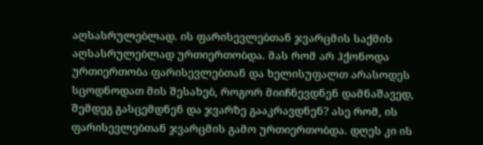აღსასრულებლად. ის ფარისევლებთან ჯვარცმის საქმის აღსასრულებლად ურთიერთობდა. მას რომ არ ჰქონოდა ურთიერთობა ფარისევლებთან და ხელისუფალთ არასოდეს სცოდნოდათ მის შესახებ, როგორ მიიჩნევდნენ დამნაშავედ, შემდეგ გასცემდნენ და ჯვარზე გააკრავდნენ? ასე რომ, ის ფარისევლებთან ჯვარცმის გამო ურთიერთობდა. დღეს კი ის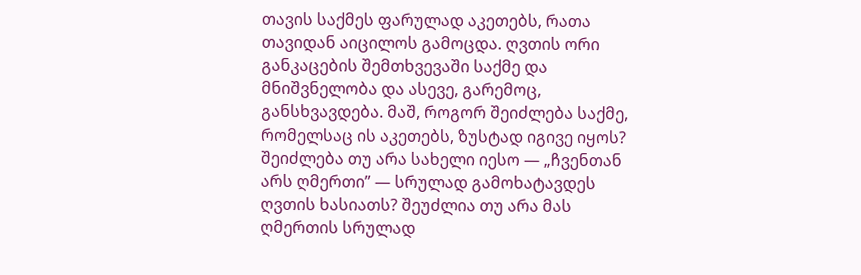თავის საქმეს ფარულად აკეთებს, რათა თავიდან აიცილოს გამოცდა. ღვთის ორი განკაცების შემთხვევაში საქმე და მნიშვნელობა და ასევე, გარემოც, განსხვავდება. მაშ, როგორ შეიძლება საქმე, რომელსაც ის აკეთებს, ზუსტად იგივე იყოს?
შეიძლება თუ არა სახელი იესო — „ჩვენთან არს ღმერთი” — სრულად გამოხატავდეს ღვთის ხასიათს? შეუძლია თუ არა მას ღმერთის სრულად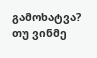გამოხატვა? თუ ვინმე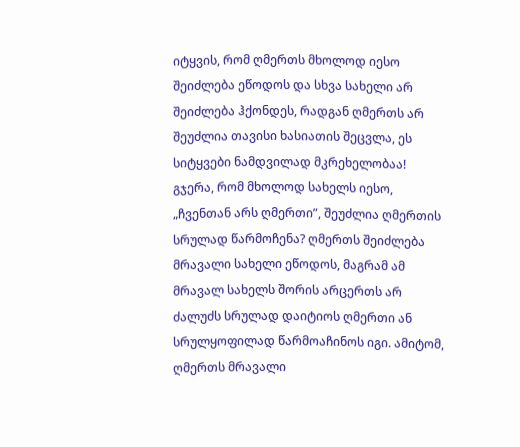იტყვის, რომ ღმერთს მხოლოდ იესო შეიძლება ეწოდოს და სხვა სახელი არ შეიძლება ჰქონდეს, რადგან ღმერთს არ შეუძლია თავისი ხასიათის შეცვლა, ეს სიტყვები ნამდვილად მკრეხელობაა! გჯერა, რომ მხოლოდ სახელს იესო, „ჩვენთან არს ღმერთი”, შეუძლია ღმერთის სრულად წარმოჩენა? ღმერთს შეიძლება მრავალი სახელი ეწოდოს, მაგრამ ამ მრავალ სახელს შორის არცერთს არ ძალუძს სრულად დაიტიოს ღმერთი ან სრულყოფილად წარმოაჩინოს იგი. ამიტომ, ღმერთს მრავალი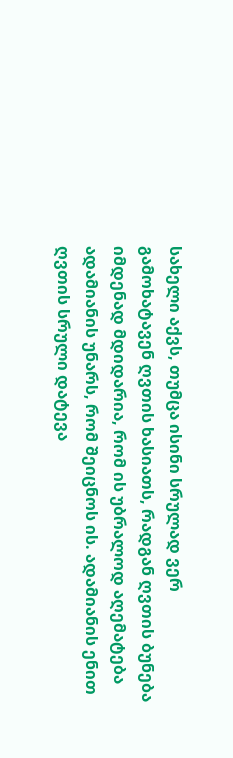სახელი აქვს, თუმცა ისინი სრულად ვერ გამოხატავენ ღვთის ხასიათს, რადგან ღვთის ბუნება იმდენად მდიდარია, რომ ის უბრალოდ აღემატება ადამიანის უნარს, რომ შეიცნოს ის. ადამიანის ენით ღვთის სრული დატევა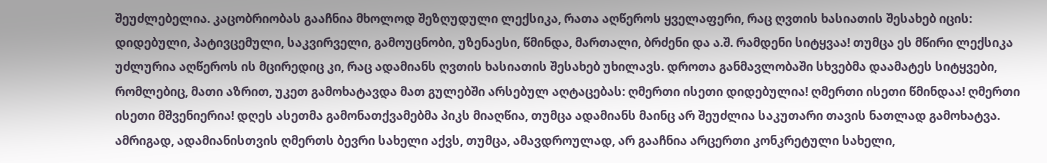შეუძლებელია. კაცობრიობას გააჩნია მხოლოდ შეზღუდული ლექსიკა, რათა აღწეროს ყველაფერი, რაც ღვთის ხასიათის შესახებ იცის: დიდებული, პატივცემული, საკვირველი, გამოუცნობი, უზენაესი, წმინდა, მართალი, ბრძენი და ა.შ. რამდენი სიტყვაა! თუმცა ეს მწირი ლექსიკა უძლურია აღწეროს ის მცირედიც კი, რაც ადამიანს ღვთის ხასიათის შესახებ უხილავს. დროთა განმავლობაში სხვებმა დაამატეს სიტყვები, რომლებიც, მათი აზრით, უკეთ გამოხატავდა მათ გულებში არსებულ აღტაცებას: ღმერთი ისეთი დიდებულია! ღმერთი ისეთი წმინდაა! ღმერთი ისეთი მშვენიერია! დღეს ასეთმა გამონათქვამებმა პიკს მიაღწია, თუმცა ადამიანს მაინც არ შეუძლია საკუთარი თავის ნათლად გამოხატვა. ამრიგად, ადამიანისთვის ღმერთს ბევრი სახელი აქვს, თუმცა, ამავდროულად, არ გააჩნია არცერთი კონკრეტული სახელი,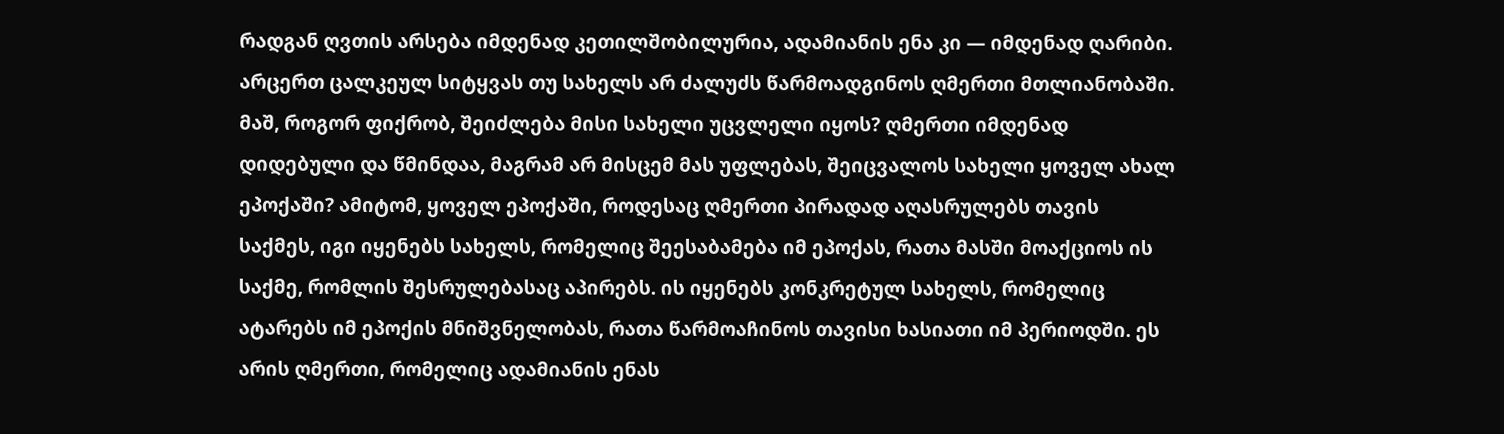რადგან ღვთის არსება იმდენად კეთილშობილურია, ადამიანის ენა კი — იმდენად ღარიბი. არცერთ ცალკეულ სიტყვას თუ სახელს არ ძალუძს წარმოადგინოს ღმერთი მთლიანობაში. მაშ, როგორ ფიქრობ, შეიძლება მისი სახელი უცვლელი იყოს? ღმერთი იმდენად დიდებული და წმინდაა, მაგრამ არ მისცემ მას უფლებას, შეიცვალოს სახელი ყოველ ახალ ეპოქაში? ამიტომ, ყოველ ეპოქაში, როდესაც ღმერთი პირადად აღასრულებს თავის საქმეს, იგი იყენებს სახელს, რომელიც შეესაბამება იმ ეპოქას, რათა მასში მოაქციოს ის საქმე, რომლის შესრულებასაც აპირებს. ის იყენებს კონკრეტულ სახელს, რომელიც ატარებს იმ ეპოქის მნიშვნელობას, რათა წარმოაჩინოს თავისი ხასიათი იმ პერიოდში. ეს არის ღმერთი, რომელიც ადამიანის ენას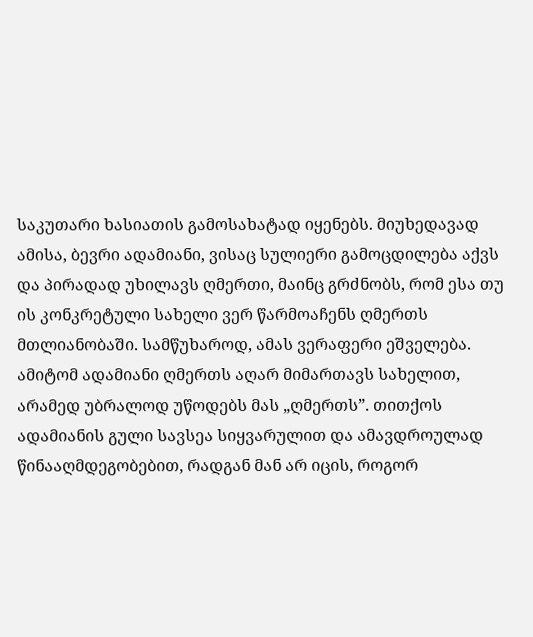საკუთარი ხასიათის გამოსახატად იყენებს. მიუხედავად ამისა, ბევრი ადამიანი, ვისაც სულიერი გამოცდილება აქვს და პირადად უხილავს ღმერთი, მაინც გრძნობს, რომ ესა თუ ის კონკრეტული სახელი ვერ წარმოაჩენს ღმერთს მთლიანობაში. სამწუხაროდ, ამას ვერაფერი ეშველება. ამიტომ ადამიანი ღმერთს აღარ მიმართავს სახელით, არამედ უბრალოდ უწოდებს მას „ღმერთს”. თითქოს ადამიანის გული სავსეა სიყვარულით და ამავდროულად წინააღმდეგობებით, რადგან მან არ იცის, როგორ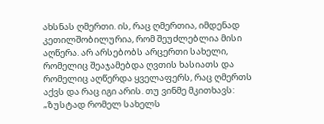ახსნას ღმერთი. ის, რაც ღმერთია, იმდენად კეთილშობილურია, რომ შეუძლებლია მისი აღწერა. არ არსებობს არცერთი სახელი, რომელიც შეაჯამებდა ღვთის ხასიათს და რომელიც აღწერდა ყველაფერს, რაც ღმერთს აქვს და რაც იგი არის. თუ ვინმე მკითხავს: „ზუსტად რომელ სახელს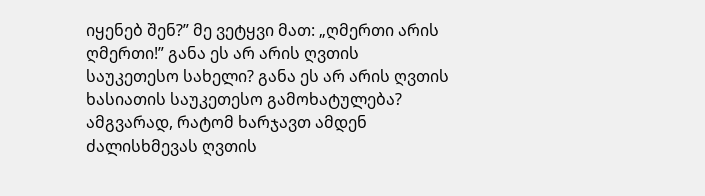იყენებ შენ?” მე ვეტყვი მათ: „ღმერთი არის ღმერთი!” განა ეს არ არის ღვთის საუკეთესო სახელი? განა ეს არ არის ღვთის ხასიათის საუკეთესო გამოხატულება? ამგვარად, რატომ ხარჯავთ ამდენ ძალისხმევას ღვთის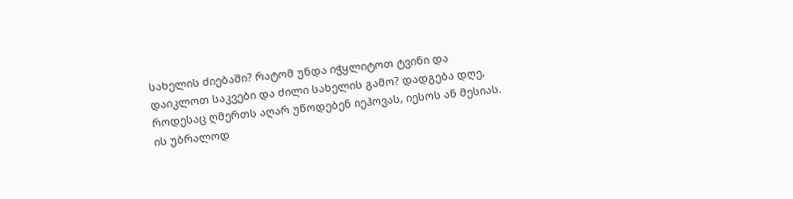სახელის ძიებაში? რატომ უნდა იჭყლიტოთ ტვინი და დაიკლოთ საკვები და ძილი სახელის გამო? დადგება დღე, როდესაც ღმერთს აღარ უწოდებენ იეჰოვას, იესოს ან მესიას. ის უბრალოდ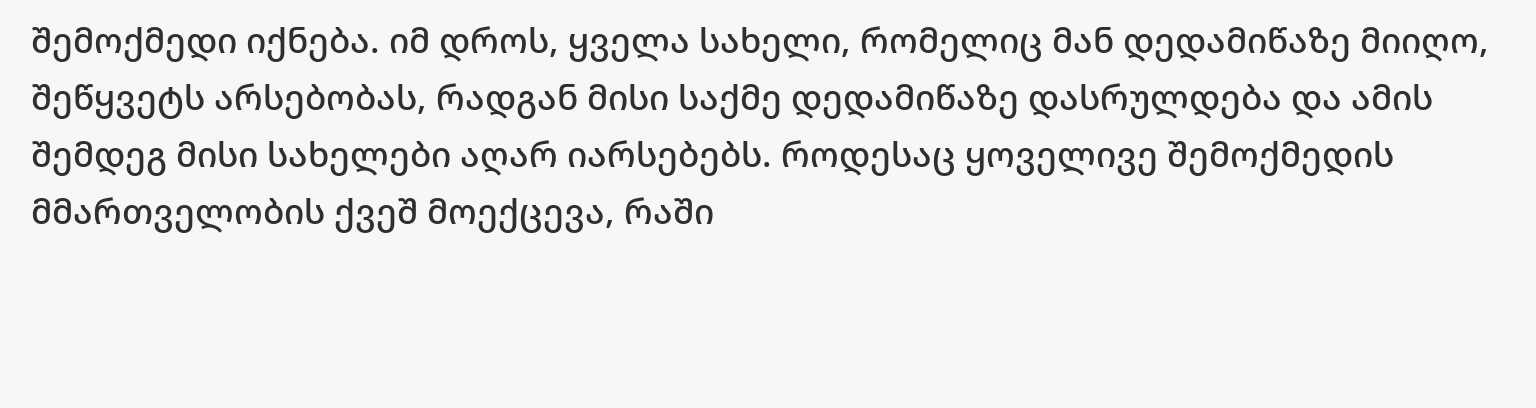შემოქმედი იქნება. იმ დროს, ყველა სახელი, რომელიც მან დედამიწაზე მიიღო, შეწყვეტს არსებობას, რადგან მისი საქმე დედამიწაზე დასრულდება და ამის შემდეგ მისი სახელები აღარ იარსებებს. როდესაც ყოველივე შემოქმედის მმართველობის ქვეშ მოექცევა, რაში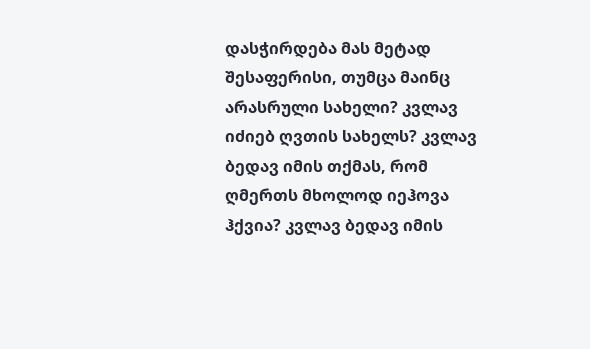დასჭირდება მას მეტად შესაფერისი, თუმცა მაინც არასრული სახელი? კვლავ იძიებ ღვთის სახელს? კვლავ ბედავ იმის თქმას, რომ ღმერთს მხოლოდ იეჰოვა ჰქვია? კვლავ ბედავ იმის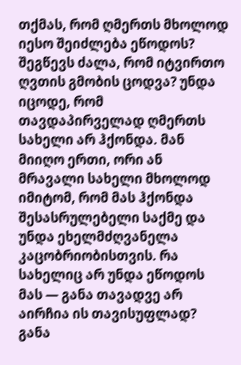თქმას, რომ ღმერთს მხოლოდ იესო შეიძლება ეწოდოს? შეგწევს ძალა, რომ იტვირთო ღვთის გმობის ცოდვა? უნდა იცოდე, რომ თავდაპირველად ღმერთს სახელი არ ჰქონდა. მან მიიღო ერთი, ორი ან მრავალი სახელი მხოლოდ იმიტომ, რომ მას ჰქონდა შესასრულებელი საქმე და უნდა ეხელმძღვანელა კაცობრიობისთვის. რა სახელიც არ უნდა ეწოდოს მას — განა თავადვე არ აირჩია ის თავისუფლად? განა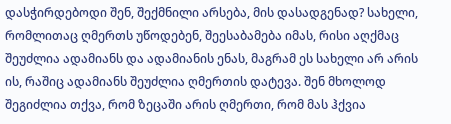დასჭირდებოდი შენ, შექმნილი არსება, მის დასადგენად? სახელი, რომლითაც ღმერთს უწოდებენ, შეესაბამება იმას, რისი აღქმაც შეუძლია ადამიანს და ადამიანის ენას, მაგრამ ეს სახელი არ არის ის, რაშიც ადამიანს შეუძლია ღმერთის დატევა. შენ მხოლოდ შეგიძლია თქვა, რომ ზეცაში არის ღმერთი, რომ მას ჰქვია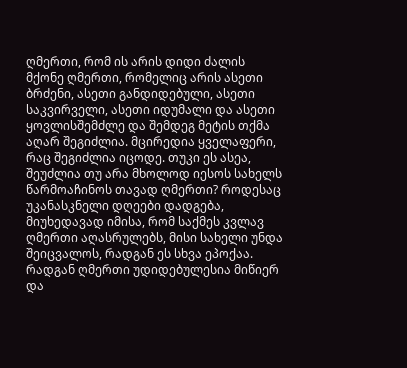ღმერთი, რომ ის არის დიდი ძალის მქონე ღმერთი, რომელიც არის ასეთი ბრძენი, ასეთი განდიდებული, ასეთი საკვირველი, ასეთი იდუმალი და ასეთი ყოვლისშემძლე და შემდეგ მეტის თქმა აღარ შეგიძლია. მცირედია ყველაფერი, რაც შეგიძლია იცოდე. თუკი ეს ასეა, შეუძლია თუ არა მხოლოდ იესოს სახელს წარმოაჩინოს თავად ღმერთი? როდესაც უკანასკნელი დღეები დადგება, მიუხედავად იმისა, რომ საქმეს კვლავ ღმერთი აღასრულებს, მისი სახელი უნდა შეიცვალოს, რადგან ეს სხვა ეპოქაა.
რადგან ღმერთი უდიდებულესია მიწიერ და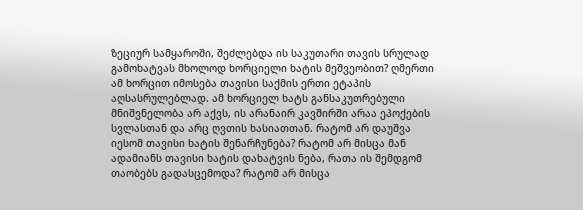ზეციურ სამყაროში, შეძლებდა ის საკუთარი თავის სრულად გამოხატვას მხოლოდ ხორციელი ხატის მეშვეობით? ღმერთი ამ ხორცით იმოსება თავისი საქმის ერთი ეტაპის აღსასრულებლად. ამ ხორციელ ხატს განსაკუთრებული მნიშვნელობა არ აქვს, ის არანაირ კავშირში არაა ეპოქების სვლასთან და არც ღვთის ხასიათთან. რატომ არ დაუშვა იესომ თავისი ხატის შენარჩუნება? რატომ არ მისცა მან ადამიანს თავისი ხატის დახატვის ნება, რათა ის შემდგომ თაობებს გადასცემოდა? რატომ არ მისცა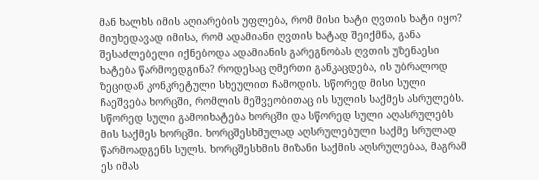მან ხალხს იმის აღიარების უფლება, რომ მისი ხატი ღვთის ხატი იყო? მიუხედავად იმისა, რომ ადამიანი ღვთის ხატად შეიქმნა, განა შესაძლებელი იქნებოდა ადამიანის გარეგნობას ღვთის უზენაესი ხატება წარმოედგინა? როდესაც ღმერთი განკაცდება, ის უბრალოდ ზეციდან კონკრეტული სხეულით ჩამოდის. სწორედ მისი სული ჩაეშვება ხორცში, რომლის მეშვეობითაც ის სულის საქმეს ასრულებს. სწორედ სული გამოიხატება ხორცში და სწორედ სული აღასრულებს მის საქმეს ხორცში. ხორცშესხმულად აღსრულებული საქმე სრულად წარმოადგენს სულს. ხორცშესხმის მიზანი საქმის აღსრულებაა, მაგრამ ეს იმას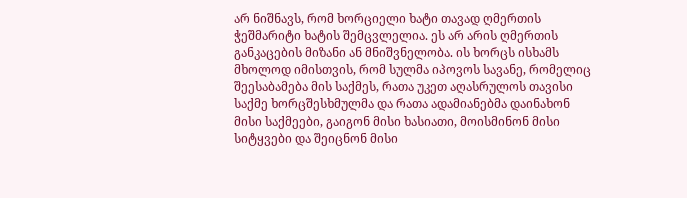არ ნიშნავს, რომ ხორციელი ხატი თავად ღმერთის ჭეშმარიტი ხატის შემცვლელია. ეს არ არის ღმერთის განკაცების მიზანი ან მნიშვნელობა. ის ხორცს ისხამს მხოლოდ იმისთვის, რომ სულმა იპოვოს სავანე, რომელიც შეესაბამება მის საქმეს, რათა უკეთ აღასრულოს თავისი საქმე ხორცშესხმულმა და რათა ადამიანებმა დაინახონ მისი საქმეები, გაიგონ მისი ხასიათი, მოისმინონ მისი სიტყვები და შეიცნონ მისი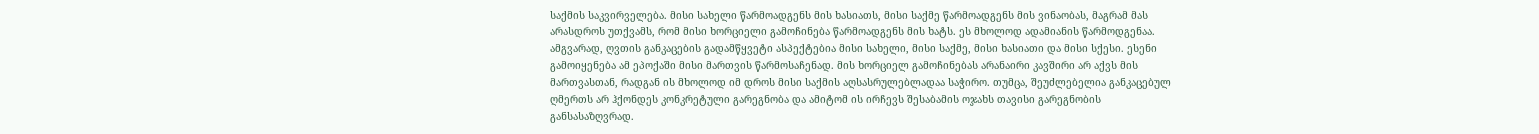საქმის საკვირველება. მისი სახელი წარმოადგენს მის ხასიათს, მისი საქმე წარმოადგენს მის ვინაობას, მაგრამ მას არასდროს უთქვამს, რომ მისი ხორციელი გამოჩინება წარმოადგენს მის ხატს. ეს მხოლოდ ადამიანის წარმოდგენაა. ამგვარად, ღვთის განკაცების გადამწყვეტი ასპექტებია მისი სახელი, მისი საქმე, მისი ხასიათი და მისი სქესი. ესენი გამოიყენება ამ ეპოქაში მისი მართვის წარმოსაჩენად. მის ხორციელ გამოჩინებას არანაირი კავშირი არ აქვს მის მართვასთან, რადგან ის მხოლოდ იმ დროს მისი საქმის აღსასრულებლადაა საჭირო. თუმცა, შეუძლებელია განკაცებულ ღმერთს არ ჰქონდეს კონკრეტული გარეგნობა და ამიტომ ის ირჩევს შესაბამის ოჯახს თავისი გარეგნობის განსასაზღვრად.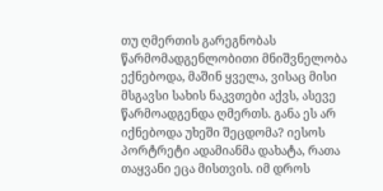თუ ღმერთის გარეგნობას წარმომადგენლობითი მნიშვნელობა ექნებოდა, მაშინ ყველა, ვისაც მისი მსგავსი სახის ნაკვთები აქვს, ასევე წარმოადგენდა ღმერთს. განა ეს არ იქნებოდა უხეში შეცდომა? იესოს პორტრეტი ადამიანმა დახატა, რათა თაყვანი ეცა მისთვის. იმ დროს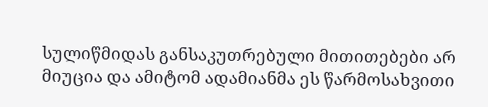სულიწმიდას განსაკუთრებული მითითებები არ მიუცია და ამიტომ ადამიანმა ეს წარმოსახვითი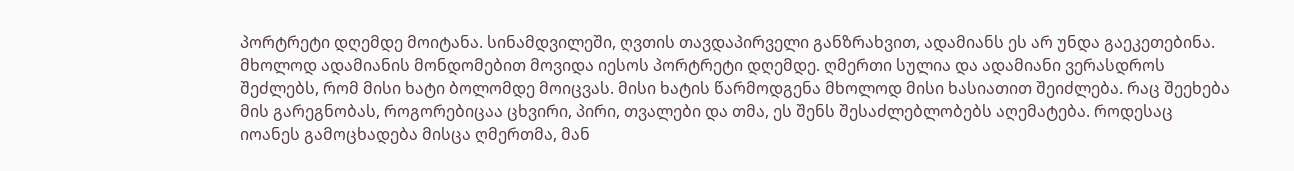პორტრეტი დღემდე მოიტანა. სინამდვილეში, ღვთის თავდაპირველი განზრახვით, ადამიანს ეს არ უნდა გაეკეთებინა. მხოლოდ ადამიანის მონდომებით მოვიდა იესოს პორტრეტი დღემდე. ღმერთი სულია და ადამიანი ვერასდროს შეძლებს, რომ მისი ხატი ბოლომდე მოიცვას. მისი ხატის წარმოდგენა მხოლოდ მისი ხასიათით შეიძლება. რაც შეეხება მის გარეგნობას, როგორებიცაა ცხვირი, პირი, თვალები და თმა, ეს შენს შესაძლებლობებს აღემატება. როდესაც იოანეს გამოცხადება მისცა ღმერთმა, მან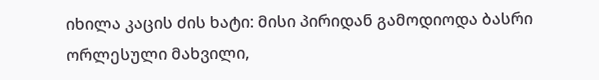იხილა კაცის ძის ხატი: მისი პირიდან გამოდიოდა ბასრი ორლესული მახვილი,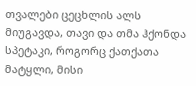თვალები ცეცხლის ალს მიუგავდა, თავი და თმა ჰქონდა სპეტაკი, როგორც ქათქათა მატყლი, მისი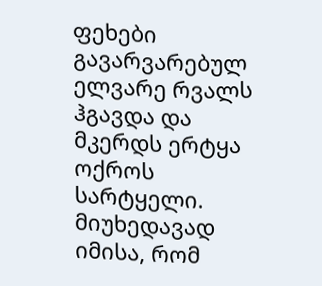ფეხები გავარვარებულ ელვარე რვალს ჰგავდა და მკერდს ერტყა ოქროს სარტყელი. მიუხედავად იმისა, რომ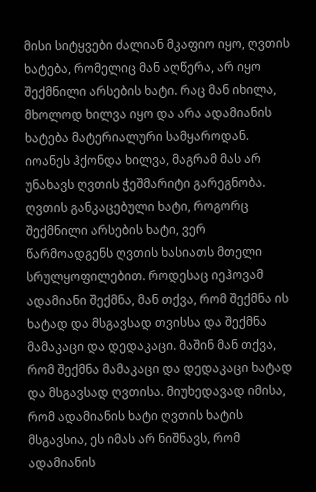მისი სიტყვები ძალიან მკაფიო იყო, ღვთის ხატება, რომელიც მან აღწერა, არ იყო შექმნილი არსების ხატი. რაც მან იხილა, მხოლოდ ხილვა იყო და არა ადამიანის ხატება მატერიალური სამყაროდან. იოანეს ჰქონდა ხილვა, მაგრამ მას არ უნახავს ღვთის ჭეშმარიტი გარეგნობა. ღვთის განკაცებული ხატი, როგორც შექმნილი არსების ხატი, ვერ წარმოადგენს ღვთის ხასიათს მთელი სრულყოფილებით. როდესაც იეჰოვამ ადამიანი შექმნა, მან თქვა, რომ შექმნა ის ხატად და მსგავსად თვისსა და შექმნა მამაკაცი და დედაკაცი. მაშინ მან თქვა, რომ შექმნა მამაკაცი და დედაკაცი ხატად და მსგავსად ღვთისა. მიუხედავად იმისა, რომ ადამიანის ხატი ღვთის ხატის მსგავსია, ეს იმას არ ნიშნავს, რომ ადამიანის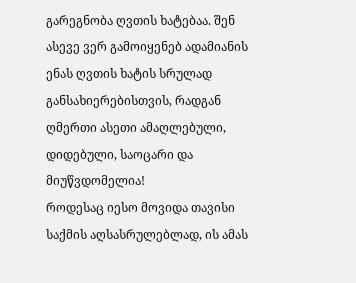გარეგნობა ღვთის ხატებაა. შენ ასევე ვერ გამოიყენებ ადამიანის ენას ღვთის ხატის სრულად განსახიერებისთვის, რადგან ღმერთი ასეთი ამაღლებული, დიდებული, საოცარი და მიუწვდომელია!
როდესაც იესო მოვიდა თავისი საქმის აღსასრულებლად, ის ამას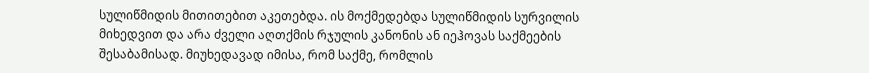სულიწმიდის მითითებით აკეთებდა. ის მოქმედებდა სულიწმიდის სურვილის მიხედვით და არა ძველი აღთქმის რჯულის კანონის ან იეჰოვას საქმეების შესაბამისად. მიუხედავად იმისა, რომ საქმე, რომლის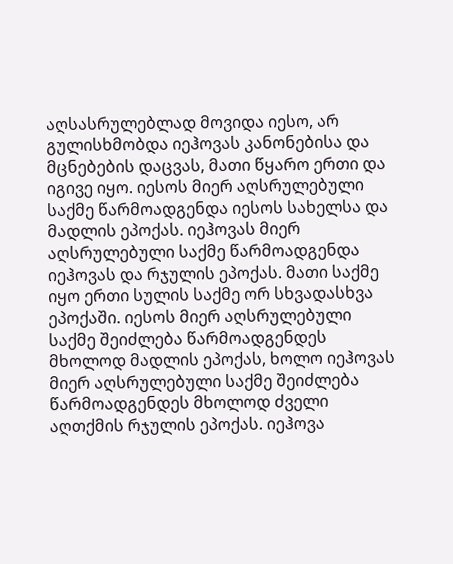აღსასრულებლად მოვიდა იესო, არ გულისხმობდა იეჰოვას კანონებისა და მცნებების დაცვას, მათი წყარო ერთი და იგივე იყო. იესოს მიერ აღსრულებული საქმე წარმოადგენდა იესოს სახელსა და მადლის ეპოქას. იეჰოვას მიერ აღსრულებული საქმე წარმოადგენდა იეჰოვას და რჯულის ეპოქას. მათი საქმე იყო ერთი სულის საქმე ორ სხვადასხვა ეპოქაში. იესოს მიერ აღსრულებული საქმე შეიძლება წარმოადგენდეს მხოლოდ მადლის ეპოქას, ხოლო იეჰოვას მიერ აღსრულებული საქმე შეიძლება წარმოადგენდეს მხოლოდ ძველი აღთქმის რჯულის ეპოქას. იეჰოვა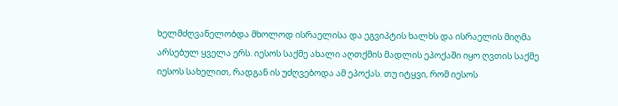ხელმძღვანელობდა მხოლოდ ისრაელისა და ეგვიპტის ხალხს და ისრაელის მიღმა არსებულ ყველა ერს. იესოს საქმე ახალი აღთქმის მადლის ეპოქაში იყო ღვთის საქმე იესოს სახელით, რადგან ის უძღვებოდა ამ ეპოქას. თუ იტყვი, რომ იესოს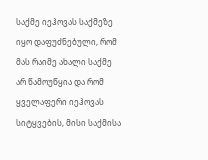საქმე იეჰოვას საქმეზე იყო დაფუძნებული, რომ მას რაიმე ახალი საქმე არ წამოუწყია და რომ ყველაფერი იეჰოვას სიტყვების, მისი საქმისა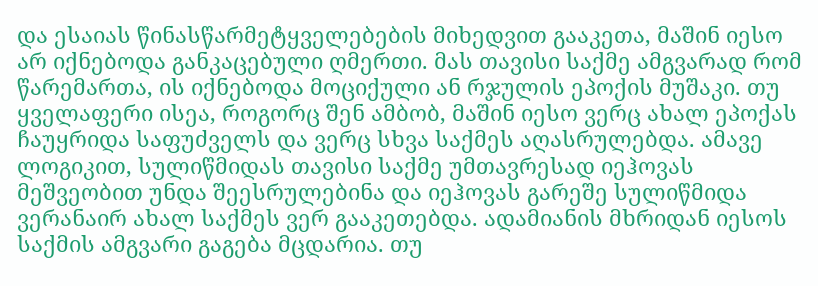და ესაიას წინასწარმეტყველებების მიხედვით გააკეთა, მაშინ იესო არ იქნებოდა განკაცებული ღმერთი. მას თავისი საქმე ამგვარად რომ წარემართა, ის იქნებოდა მოციქული ან რჯულის ეპოქის მუშაკი. თუ ყველაფერი ისეა, როგორც შენ ამბობ, მაშინ იესო ვერც ახალ ეპოქას ჩაუყრიდა საფუძველს და ვერც სხვა საქმეს აღასრულებდა. ამავე ლოგიკით, სულიწმიდას თავისი საქმე უმთავრესად იეჰოვას მეშვეობით უნდა შეესრულებინა და იეჰოვას გარეშე სულიწმიდა ვერანაირ ახალ საქმეს ვერ გააკეთებდა. ადამიანის მხრიდან იესოს საქმის ამგვარი გაგება მცდარია. თუ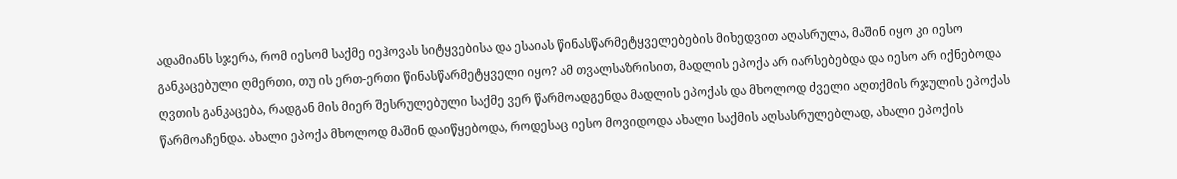ადამიანს სჯერა, რომ იესომ საქმე იეჰოვას სიტყვებისა და ესაიას წინასწარმეტყველებების მიხედვით აღასრულა, მაშინ იყო კი იესო განკაცებული ღმერთი, თუ ის ერთ-ერთი წინასწარმეტყველი იყო? ამ თვალსაზრისით, მადლის ეპოქა არ იარსებებდა და იესო არ იქნებოდა ღვთის განკაცება, რადგან მის მიერ შესრულებული საქმე ვერ წარმოადგენდა მადლის ეპოქას და მხოლოდ ძველი აღთქმის რჯულის ეპოქას წარმოაჩენდა. ახალი ეპოქა მხოლოდ მაშინ დაიწყებოდა, როდესაც იესო მოვიდოდა ახალი საქმის აღსასრულებლად, ახალი ეპოქის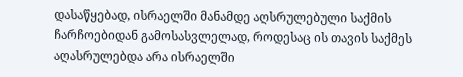დასაწყებად, ისრაელში მანამდე აღსრულებული საქმის ჩარჩოებიდან გამოსასვლელად, როდესაც ის თავის საქმეს აღასრულებდა არა ისრაელში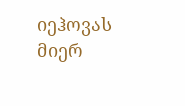იეჰოვას მიერ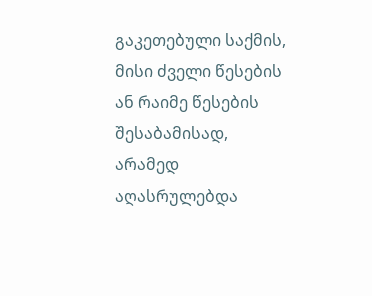გაკეთებული საქმის, მისი ძველი წესების ან რაიმე წესების შესაბამისად, არამედ აღასრულებდა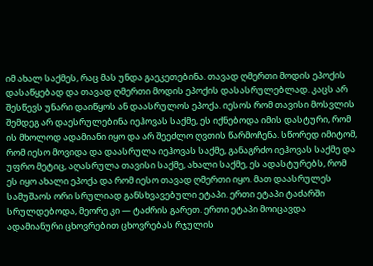იმ ახალ საქმეს, რაც მას უნდა გაეკეთებინა. თავად ღმერთი მოდის ეპოქის დასაწყებად და თავად ღმერთი მოდის ეპოქის დასასრულებლად. კაცს არ შესწევს უნარი დაიწყოს ან დაასრულოს ეპოქა. იესოს რომ თავისი მოსვლის შემდეგ არ დაესრულებინა იეჰოვას საქმე, ეს იქნებოდა იმის დასტური, რომ ის მხოლოდ ადამიანი იყო და არ შეეძლო ღვთის წარმოჩენა. სწორედ იმიტომ, რომ იესო მოვიდა და დაასრულა იეჰოვას საქმე, განაგრძო იეჰოვას საქმე და უფრო მეტიც, აღასრულა თავისი საქმე, ახალი საქმე, ეს ადასტურებს, რომ ეს იყო ახალი ეპოქა და რომ იესო თავად ღმერთი იყო. მათ დაასრულეს სამუშაოს ორი სრულიად განსხვავებული ეტაპი. ერთი ეტაპი ტაძარში სრულდებოდა, მეორე კი — ტაძრის გარეთ. ერთი ეტაპი მოიცავდა ადამიანური ცხოვრებით ცხოვრებას რჯულის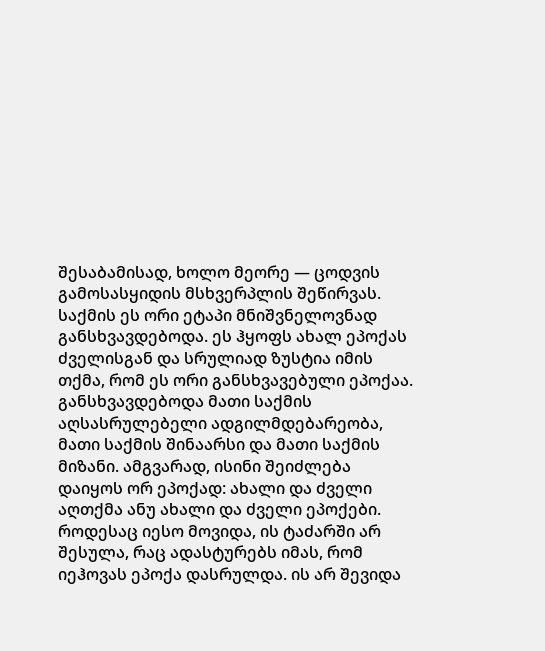შესაბამისად, ხოლო მეორე — ცოდვის გამოსასყიდის მსხვერპლის შეწირვას. საქმის ეს ორი ეტაპი მნიშვნელოვნად განსხვავდებოდა. ეს ჰყოფს ახალ ეპოქას ძველისგან და სრულიად ზუსტია იმის თქმა, რომ ეს ორი განსხვავებული ეპოქაა. განსხვავდებოდა მათი საქმის აღსასრულებელი ადგილმდებარეობა, მათი საქმის შინაარსი და მათი საქმის მიზანი. ამგვარად, ისინი შეიძლება დაიყოს ორ ეპოქად: ახალი და ძველი აღთქმა ანუ ახალი და ძველი ეპოქები. როდესაც იესო მოვიდა, ის ტაძარში არ შესულა, რაც ადასტურებს იმას, რომ იეჰოვას ეპოქა დასრულდა. ის არ შევიდა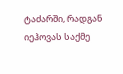ტაძარში, რადგან იეჰოვას საქმე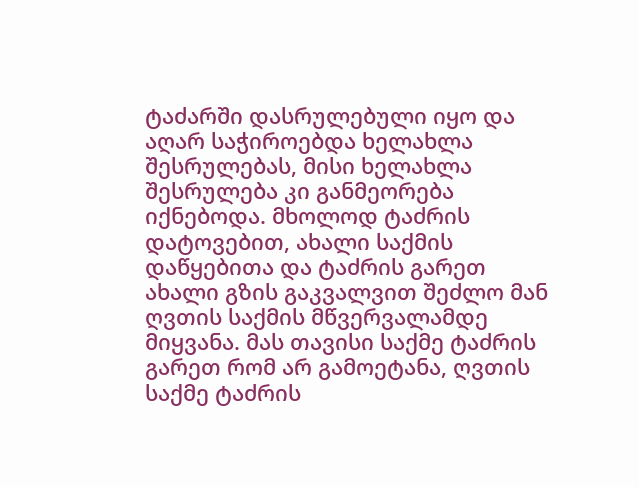ტაძარში დასრულებული იყო და აღარ საჭიროებდა ხელახლა შესრულებას, მისი ხელახლა შესრულება კი განმეორება იქნებოდა. მხოლოდ ტაძრის დატოვებით, ახალი საქმის დაწყებითა და ტაძრის გარეთ ახალი გზის გაკვალვით შეძლო მან ღვთის საქმის მწვერვალამდე მიყვანა. მას თავისი საქმე ტაძრის გარეთ რომ არ გამოეტანა, ღვთის საქმე ტაძრის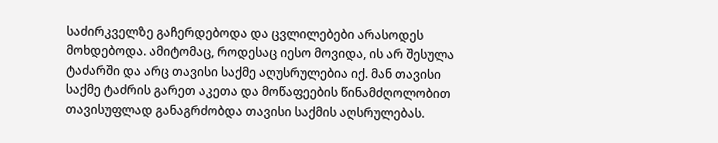საძირკველზე გაჩერდებოდა და ცვლილებები არასოდეს მოხდებოდა. ამიტომაც, როდესაც იესო მოვიდა, ის არ შესულა ტაძარში და არც თავისი საქმე აღუსრულებია იქ. მან თავისი საქმე ტაძრის გარეთ აკეთა და მოწაფეების წინამძღოლობით თავისუფლად განაგრძობდა თავისი საქმის აღსრულებას.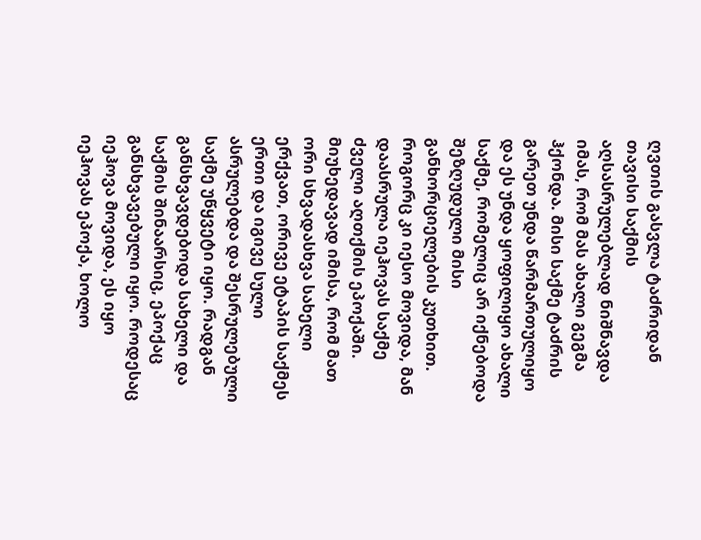ღვთის გასვლა ტაძრიდან თავისი საქმის აღსასრულებლად ნიშნავდა იმას, რომ მას ახალი გეგმა ჰქონდა. მისი საქმე ტაძრის გარეთ უნდა წარმართულიყო და ეს უნდა ყოფილიყო ახალი საქმე, რომელიც არ იქნებოდა შეზღუდული მისი განხორციელების კუთხით. როგორც კი იესო მოვიდა, მან დაასრულა იეჰოვას საქმე ძველი აღთქმის ეპოქაში. მიუხედავად იმისა, რომ მათ ორი სხვადასხვა სახელი ერქვათ, ორივე ეტაპის საქმეს ერთი და იგივე სული ასრულებდა და შესრულებული საქმე უწყვეტი იყო. რადგან განსხვავდებოდა სახელი და საქმის შინაარსიც, ეპოქაც განსხვავებული იყო. როდესაც იეჰოვა მოვიდა, ეს იყო იეჰოვას ეპოქა, ხოლო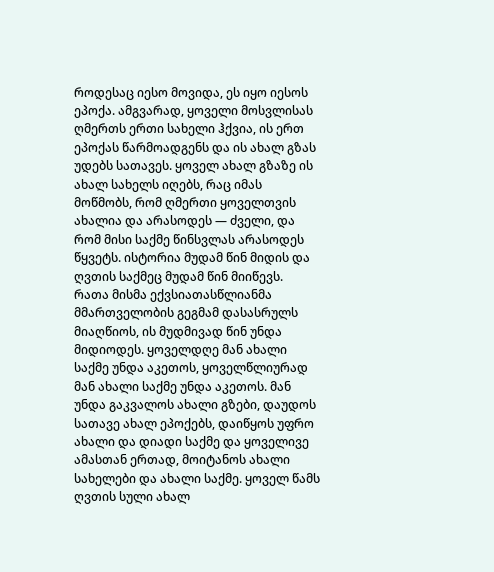როდესაც იესო მოვიდა, ეს იყო იესოს ეპოქა. ამგვარად, ყოველი მოსვლისას ღმერთს ერთი სახელი ჰქვია, ის ერთ ეპოქას წარმოადგენს და ის ახალ გზას უდებს სათავეს. ყოველ ახალ გზაზე ის ახალ სახელს იღებს, რაც იმას მოწმობს, რომ ღმერთი ყოველთვის ახალია და არასოდეს — ძველი, და რომ მისი საქმე წინსვლას არასოდეს წყვეტს. ისტორია მუდამ წინ მიდის და ღვთის საქმეც მუდამ წინ მიიწევს. რათა მისმა ექვსიათასწლიანმა მმართველობის გეგმამ დასასრულს მიაღწიოს, ის მუდმივად წინ უნდა მიდიოდეს. ყოველდღე მან ახალი საქმე უნდა აკეთოს, ყოველწლიურად მან ახალი საქმე უნდა აკეთოს. მან უნდა გაკვალოს ახალი გზები, დაუდოს სათავე ახალ ეპოქებს, დაიწყოს უფრო ახალი და დიადი საქმე და ყოველივე ამასთან ერთად, მოიტანოს ახალი სახელები და ახალი საქმე. ყოველ წამს ღვთის სული ახალ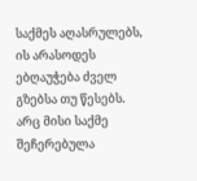საქმეს აღასრულებს, ის არასოდეს ებღაუჭება ძველ გზებსა თუ წესებს. არც მისი საქმე შეჩერებულა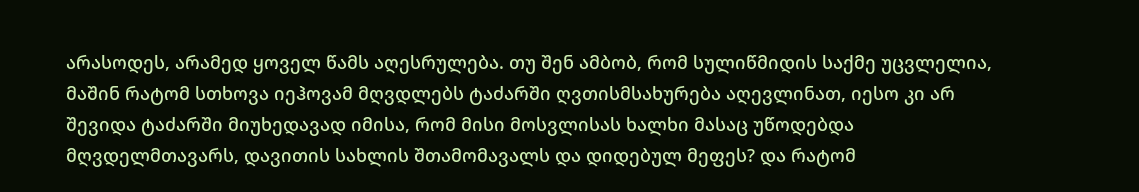არასოდეს, არამედ ყოველ წამს აღესრულება. თუ შენ ამბობ, რომ სულიწმიდის საქმე უცვლელია, მაშინ რატომ სთხოვა იეჰოვამ მღვდლებს ტაძარში ღვთისმსახურება აღევლინათ, იესო კი არ შევიდა ტაძარში მიუხედავად იმისა, რომ მისი მოსვლისას ხალხი მასაც უწოდებდა მღვდელმთავარს, დავითის სახლის შთამომავალს და დიდებულ მეფეს? და რატომ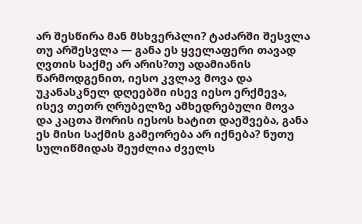არ შესწირა მან მსხვერპლი? ტაძარში შესვლა თუ არშესვლა — განა ეს ყველაფერი თავად ღვთის საქმე არ არის?თუ ადამიანის წარმოდგენით, იესო კვლავ მოვა და უკანასკნელ დღეებში ისევ იესო ერქმევა, ისევ თეთრ ღრუბელზე ამხედრებული მოვა და კაცთა შორის იესოს ხატით დაეშვება, განა ეს მისი საქმის გამეორება არ იქნება? ნუთუ სულიწმიდას შეუძლია ძველს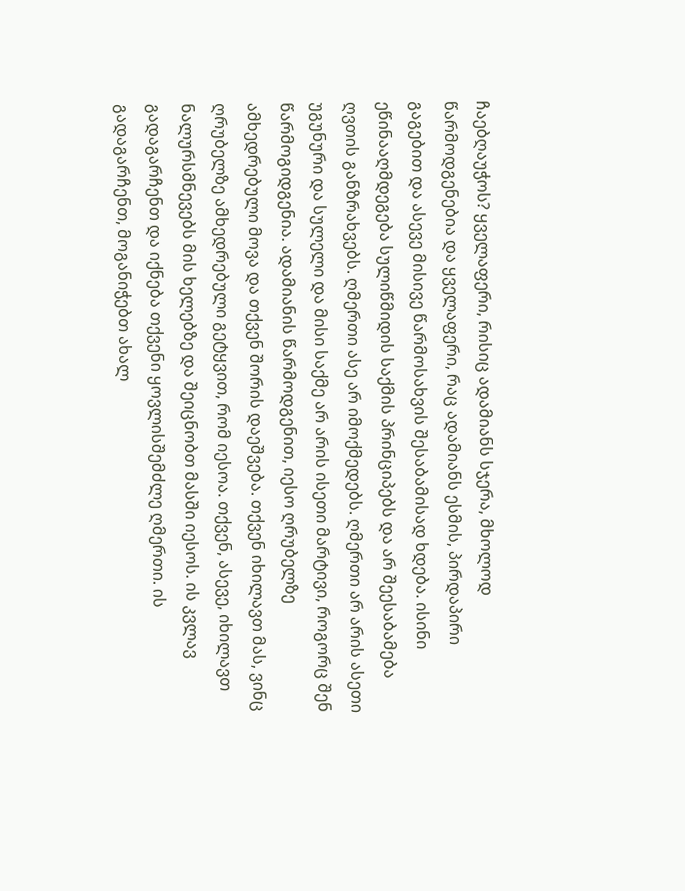ჩაებღაუჭოს? ყველაფერი, რისიც ადამიანს სჯერა, მხოლოდ წარმოდგენებია და ყველაფერი, რაც ადამიანს ესმის, პირდაპირი გაგებით და ასევე მისივე წარმოსახვის შესაბამისად ხდება. ისინი ეწინააღმდეგება სულიწმიდის საქმის პრინციპებს და არ შეესაბამება ღვთის განზრახვებს. ღმერთი ასე არ იმოქმედებს. ღმერთი არ არის ასეთი უგუნური და სულელი და მისი საქმე არ არის ისეთი მარტივი, როგორც შენ წარმოგიდგენია. ადამიანის წარმოდგენით, იესო ღრუბელზე ამხედრებული მოვა და თქვენ შორის დაეშვება. თქვენ იხილავთ მას, ვინც ღრუბელზე ამხედრებული გეტყვით, რომ იესოა. თქვენ, ასევე, იხილავთ ნალურსმნევებს მის ხელებზე და შეიცნობთ მასში იესოს. ის კვლავ გადაგარჩენთ და იქნება თქვენი ყოვლისშემძლე ღმერთი. ის გადაგარჩენთ, მოგანიჭებთ ახალ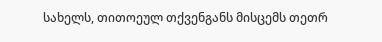სახელს, თითოეულ თქვენგანს მისცემს თეთრ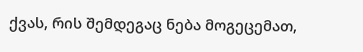ქვას, რის შემდეგაც ნება მოგეცემათ,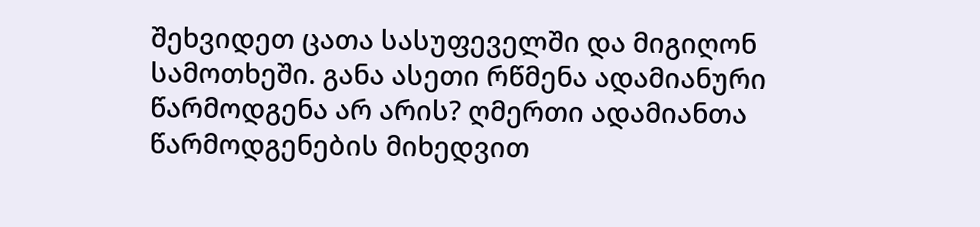შეხვიდეთ ცათა სასუფეველში და მიგიღონ სამოთხეში. განა ასეთი რწმენა ადამიანური წარმოდგენა არ არის? ღმერთი ადამიანთა წარმოდგენების მიხედვით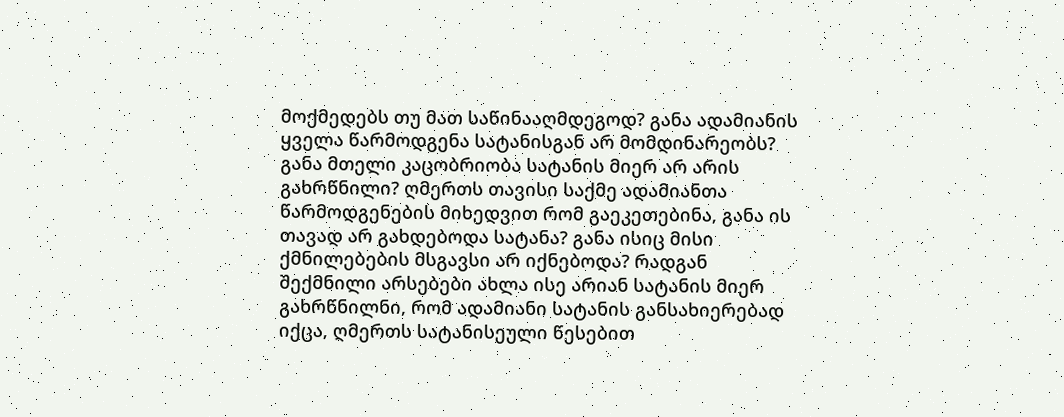მოქმედებს თუ მათ საწინააღმდეგოდ? განა ადამიანის ყველა წარმოდგენა სატანისგან არ მომდინარეობს? განა მთელი კაცობრიობა სატანის მიერ არ არის გახრწნილი? ღმერთს თავისი საქმე ადამიანთა წარმოდგენების მიხედვით რომ გაეკეთებინა, განა ის თავად არ გახდებოდა სატანა? განა ისიც მისი ქმნილებების მსგავსი არ იქნებოდა? რადგან შექმნილი არსებები ახლა ისე არიან სატანის მიერ გახრწნილნი, რომ ადამიანი სატანის განსახიერებად იქცა, ღმერთს სატანისეული წესებით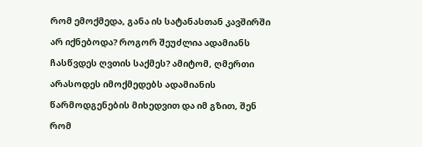რომ ემოქმედა, განა ის სატანასთან კავშირში არ იქნებოდა? როგორ შეუძლია ადამიანს ჩასწვდეს ღვთის საქმეს? ამიტომ, ღმერთი არასოდეს იმოქმედებს ადამიანის წარმოდგენების მიხედვით და იმ გზით, შენ რომ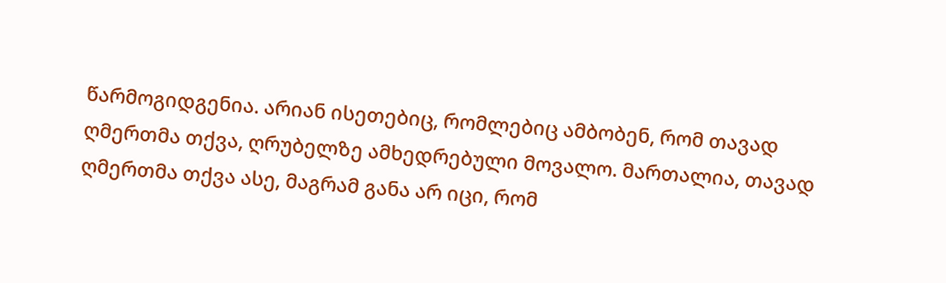წარმოგიდგენია. არიან ისეთებიც, რომლებიც ამბობენ, რომ თავად ღმერთმა თქვა, ღრუბელზე ამხედრებული მოვალო. მართალია, თავად ღმერთმა თქვა ასე, მაგრამ განა არ იცი, რომ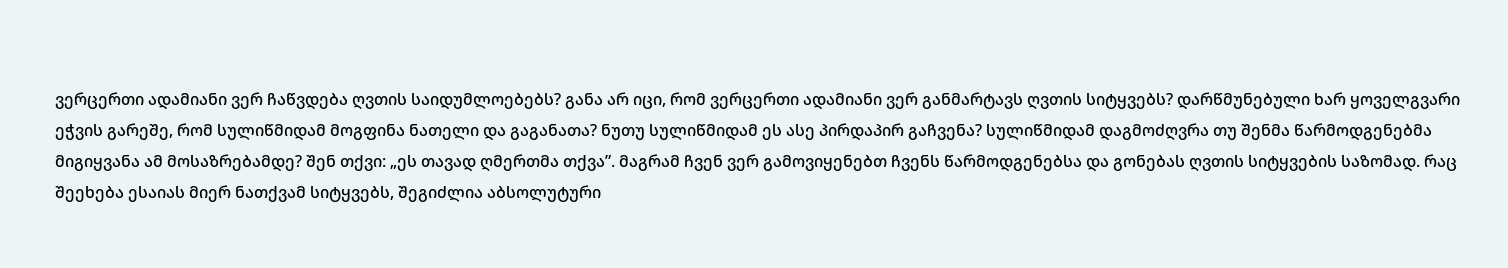ვერცერთი ადამიანი ვერ ჩაწვდება ღვთის საიდუმლოებებს? განა არ იცი, რომ ვერცერთი ადამიანი ვერ განმარტავს ღვთის სიტყვებს? დარწმუნებული ხარ ყოველგვარი ეჭვის გარეშე, რომ სულიწმიდამ მოგფინა ნათელი და გაგანათა? ნუთუ სულიწმიდამ ეს ასე პირდაპირ გაჩვენა? სულიწმიდამ დაგმოძღვრა თუ შენმა წარმოდგენებმა მიგიყვანა ამ მოსაზრებამდე? შენ თქვი: „ეს თავად ღმერთმა თქვა”. მაგრამ ჩვენ ვერ გამოვიყენებთ ჩვენს წარმოდგენებსა და გონებას ღვთის სიტყვების საზომად. რაც შეეხება ესაიას მიერ ნათქვამ სიტყვებს, შეგიძლია აბსოლუტური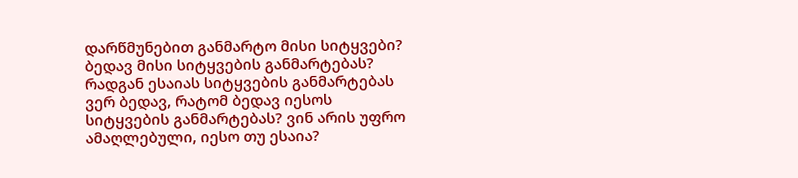დარწმუნებით განმარტო მისი სიტყვები? ბედავ მისი სიტყვების განმარტებას? რადგან ესაიას სიტყვების განმარტებას ვერ ბედავ, რატომ ბედავ იესოს სიტყვების განმარტებას? ვინ არის უფრო ამაღლებული, იესო თუ ესაია?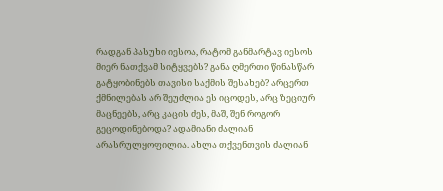რადგან პასუხი იესოა, რატომ განმარტავ იესოს მიერ ნათქვამ სიტყვებს? განა ღმერთი წინასწარ გატყობინებს თავისი საქმის შესახებ? არცერთ ქმნილებას არ შეუძლია ეს იცოდეს, არც ზეციურ მაცნეებს, არც კაცის ძეს, მაშ, შენ როგორ გეცოდინებოდა? ადამიანი ძალიან არასრულყოფილია. ახლა თქვენთვის ძალიან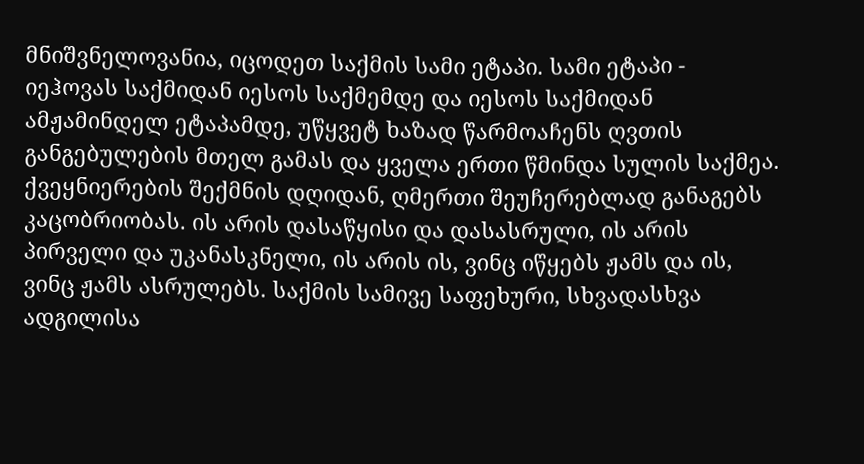მნიშვნელოვანია, იცოდეთ საქმის სამი ეტაპი. სამი ეტაპი - იეჰოვას საქმიდან იესოს საქმემდე და იესოს საქმიდან ამჟამინდელ ეტაპამდე, უწყვეტ ხაზად წარმოაჩენს ღვთის განგებულების მთელ გამას და ყველა ერთი წმინდა სულის საქმეა. ქვეყნიერების შექმნის დღიდან, ღმერთი შეუჩერებლად განაგებს კაცობრიობას. ის არის დასაწყისი და დასასრული, ის არის პირველი და უკანასკნელი, ის არის ის, ვინც იწყებს ჟამს და ის, ვინც ჟამს ასრულებს. საქმის სამივე საფეხური, სხვადასხვა ადგილისა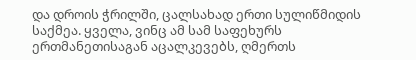და დროის ჭრილში, ცალსახად ერთი სულიწმიდის საქმეა. ყველა, ვინც ამ სამ საფეხურს ერთმანეთისაგან აცალკევებს, ღმერთს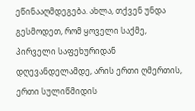ეწინააღმდეგება. ახლა, თქვენ უნდა გესმოდეთ, რომ ყოველი საქმე, პირველი საფეხურიდან დღევანდელამდე, არის ერთი ღმერთის, ერთი სულიწმიდის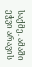საქმე. ამაში ეჭვი არავის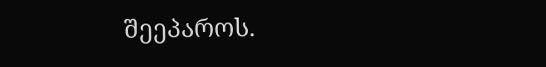შეეპაროს.